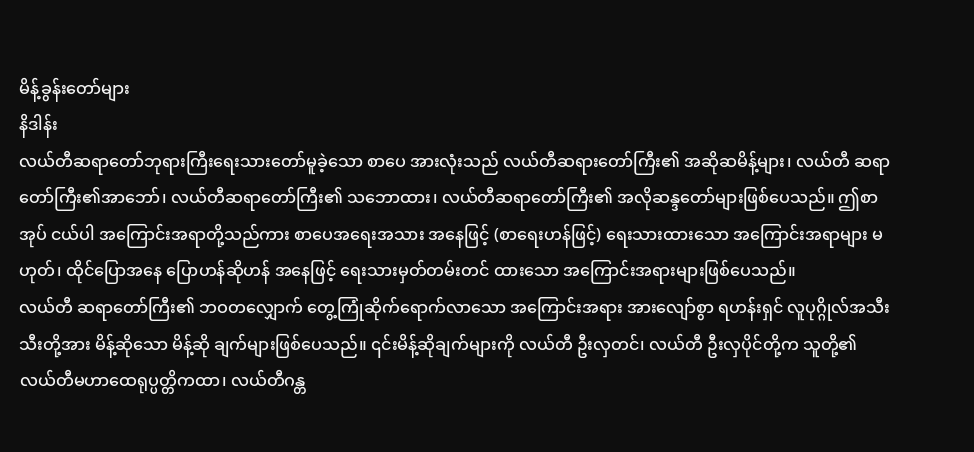မိန့်ခွန်းတော်များ
နိဒါန်း
လယ်တီဆရာတော်ဘုရားကြီးရေးသားတော်မူခဲ့သော စာပေ အားလုံးသည် လယ်တီဆရားတော်ကြီး၏ အဆိုဆမိန့်များ၊ လယ်တီ ဆရာတော်ကြီး၏အာဘော်၊ လယ်တီဆရာတော်ကြီး၏ သဘောထား၊ လယ်တီဆရာတော်ကြီး၏ အလိုဆန္ဒတော်များဖြစ်ပေသည်။ ဤစာအုပ် ငယ်ပါ အကြောင်းအရာတို့သည်ကား စာပေအရေးအသား အနေဖြင့် (စာရေးဟန်ဖြင့်) ရေးသားထားသော အကြောင်းအရာများ မဟုတ်၊ ထိုင်ပြောအနေ ပြောဟန်ဆိုဟန် အနေဖြင့် ရေးသားမှတ်တမ်းတင် ထားသော အကြောင်းအရားများဖြစ်ပေသည်။
လယ်တီ ဆရာတော်ကြီး၏ ဘဝတလျှောက် တွေ့ကြုံဆိုက်ရောက်လာသော အကြောင်းအရား အားလျော်စွာ ရဟန်းရှင် လူပုဂ္ဂိုလ်အသီးသီးတို့အား မိန့်ဆိုသော မိန့်ဆို ချက်များဖြစ်ပေသည်။ ၎င်းမိန့်ဆိုချက်များကို လယ်တီ ဦးလှတင်၊ လယ်တီ ဦးလှပိုင်တို့က သူတို့၏ လယ်တီမဟာထေရုပ္ပတ္တိကထာ၊ လယ်တီဂန္တ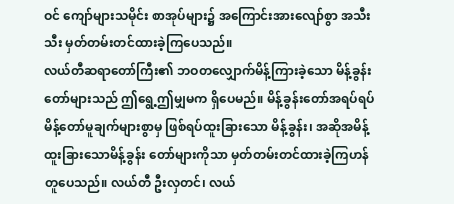ဝင် ကျော်များသမိုင်း စာအုပ်များ၌ အကြောင်းအားလျော်စွာ အသီးသီး မှတ်တမ်းတင်ထားခဲ့ကြပေသည်။
လယ်တီဆရာတော်ကြီး၏ ဘဝတလျှောက်မိန့်ကြားခဲ့သော မိန့်ခွန်းတော်များသည် ဤရွေ့ဤမျှမက ရှိပေမည်။ မိန့်ခွန်းတော်အရပ်ရပ် မိန့်တော်မူချက်များစွာမှ ဖြစ်ရပ်ထူးခြားသော မိန့်ခွန်း၊ အဆိုအမိန့် ထူးခြားသောမိန့်ခွန်း တော်များကိုသာ မှတ်တမ်းတင်ထားခဲ့ကြဟန် တူပေသည်။ လယ်တီ ဦးလှတင်၊ လယ်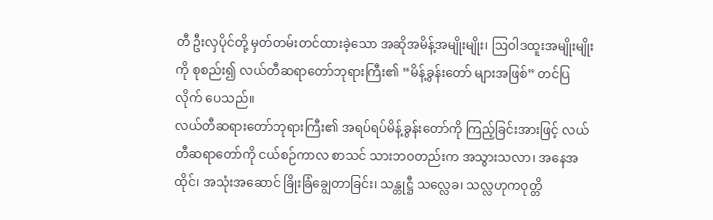တီ ဦးလှပိုင်တို့ မှတ်တမ်းတင်ထားခဲ့သော အဆိုအမိန့်အမျိုးမျိုး၊ ဩဝါဒထူးအမျိုးမျိုးကို စုစည်း၍ လယ်တီဆရာတော်ဘုရားကြီး၏ “မိန့်ခွန်းတော် များအဖြစ်” တင်ပြလိုက် ပေသည်။
လယ်တီဆရားတော်ဘုရားကြီး၏ အရပ်ရပ်မိန့်ခွန်းတော်ကို ကြည့်ခြင်းအားဖြင့် လယ်တီဆရာတော်ကို ငယ်စဉ်ကာလ စာသင် သားဘဝတည်းက အသွားသလာ၊ အနေအထိုင်၊ အသုံးအဆောင် ခြိုးခြံချွေတာခြင်း၊ သန္တုဋ္ဌီ သလ္လေခ၊ သလ္လဟုကဝုတ္တိ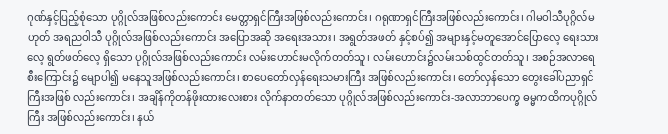ဂုဏ်နှင့်ပြည့်စုံသော ပုဂ္ဂိုလ်အဖြစ်လည်းကောင်း မေတ္တာရှင်ကြီးအဖြစ်လည်းကောင်း၊ ဂရုဏာရှင်ကြီးအဖြစ်လည်းကောင်း၊ ဂါမဝါသီပုဂ္ဂိလ်မဟုတ် အရညဝါသီ ပုဂ္ဂိုလ်အဖြစ်လည်းကောင်း အပြောအဆို အရေးအသား၊ အရွတ်အဖတ် နှင့်စပ်၍ အများနှင့်မတူအောင်ပြောလေ့ ရေးသားလေ့ ရွတ်ဖတ်လေ့ ရှိသော ပုဂ္ဂိုလ်အဖြစ်လည်းကောင်း လမ်းဟောင်းမလိုက်တတ်သူ၊ လမ်းဟောင်း၌လမ်းသစ်ထွင်တတ်သူ၊ အစဉ်အလာရေစီးကြောင်း၌ မျောပါ၍ မနေသူအဖြစ်လည်းကောင်း၊ စာပေတော်လှန်ရေးသမားကြီး အဖြစ်လည်းကောင်း၊ တော်လှန်သော တွေးခေါ်ပညာရှင်ကြီးအဖြစ် လည်းကောင်း၊ အချိန်ကိုတန်ဖိုးထားလေးစား လိုက်နာတတ်သော ပုဂ္ဂိုလ်အဖြစ်လည်းကောင်း-အလာဘာပေက္ခ ဓမ္မကထိကပုဂ္ဂိုလ်ကြီး အဖြစ်လည်းကောင်း၊ နယ်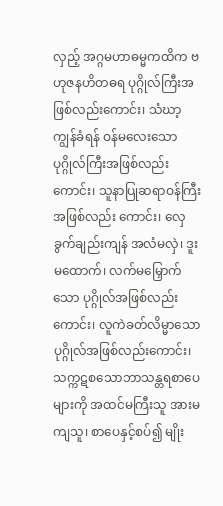လှည့် အဂ္ဂမဟာဓမ္မကထိက ဗဟုဇနဟိတဓရ ပုဂ္ဂိုလ်ကြီးအဖြစ်လည်းကောင်း၊ သံဃာ့ကျွန်ခံရန် ဝန်မလေးသော ပုဂ္ဂိုလ်ကြီးအဖြစ်လည်းကောင်း၊ သူနာပြုဆရာဝန်ကြီးအဖြစ်လည်း ကောင်း၊ လှေခွက်ချည်းကျန် အလံမလှဲ၊ ဒူးမထောက်၊ လက်မမြှောက် သော ပုဂ္ဂိုလ်အဖြစ်လည်းကောင်း၊ လူကဲခတ်လိမ္မာသော ပုဂ္ဂိုလ်အဖြစ်လည်းကောင်း၊ သက္ကဋစသောဘာသန္တရစာပေများကို အထင်မကြီးသူ အားမကျသူ၊ စာပေနှင့်စပ်၍ မျိုး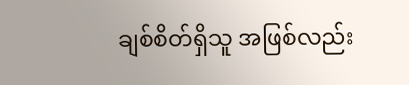ချစ်စိတ်ရှိသူ အဖြစ်လည်း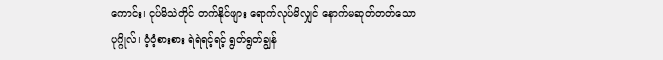ကောင်း၊ ငုပ်မိသဲတိုင် တက်နိုင်ဖျား ရောက်လုပ်မိလျှင် နောက်မဆုတ်တတ်သော ပုဂ္ဂိုလ်၊ ဝံ့ဝံ့စားစား ရဲရဲရင့်ရင့် ရွတ်ရွတ်ချွန်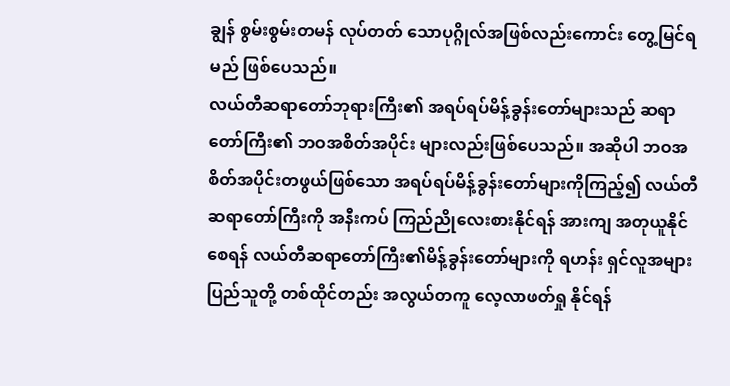ချွန် စွမ်းစွမ်းတမန် လုပ်တတ် သောပုဂ္ဂိုလ်အဖြစ်လည်းကောင်း တွေ့မြင်ရမည် ဖြစ်ပေသည်။
လယ်တီဆရာတော်ဘုရားကြီး၏ အရပ်ရပ်မိန့်ခွန်းတော်များသည် ဆရာတော်ကြီး၏ ဘဝအစိတ်အပိုင်း များလည်းဖြစ်ပေသည်။ အဆိုပါ ဘဝအစိတ်အပိုင်းတဖွယ်ဖြစ်သော အရပ်ရပ်မိန့်ခွန်းတော်များကိုကြည့်၍ လယ်တီဆရာတော်ကြီးကို အနီးကပ် ကြည်ညိုလေးစားနိုင်ရန် အားကျ အတုယူနိုင်စေရန် လယ်တီဆရာတော်ကြီး၏မိန့်ခွန်းတော်များကို ရဟန်း ရှင်လူအများပြည်သူတို့ တစ်ထိုင်တည်း အလွယ်တကူ လေ့လာဖတ်ရှု နိုင်ရန်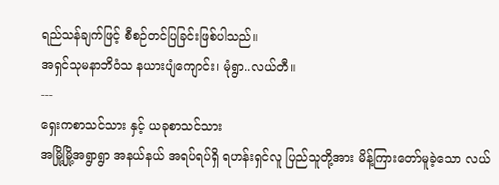ရည်သန်ချက်ဖြင့် စီစဉ်တင်ပြခြင်းဖြစ်ပါသည်။
အရှင်သုမနာဘိဝံသ နယားပျံကျောင်း၊ မုံရွာ..လယ်တီ။
---
ရှေးကစာသင်သား နှင့် ယခုစာသင်သား
အမြို့မြို့အရွာရွာ အနယ်နယ် အရပ်ရပ်ရှိ ရဟန်းရှင်လူ ပြည်သူတို့အား မိန့်ကြားတော်မူခဲ့သော လယ်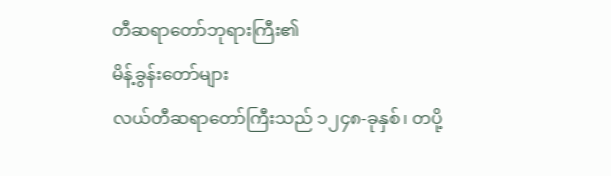တီဆရာတော်ဘုရားကြီး၏
မိန့်ခွန်းတော်များ
လယ်တီဆရာတော်ကြီးသည် ၁၂၄၈-ခုနှစ်၊ တပို့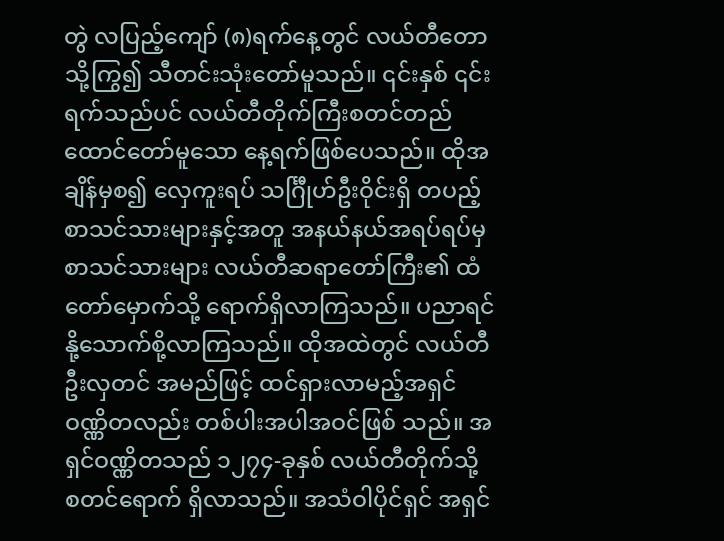တွဲ လပြည့်ကျော် (၈)ရက်နေ့တွင် လယ်တီတောသို့ကြွ၍ သီတင်းသုံးတော်မူသည်။ ၎င်းနှစ် ၎င်းရက်သည်ပင် လယ်တီတိုက်ကြီးစတင်တည်ထောင်တော်မူသော နေ့ရက်ဖြစ်ပေသည်။ ထိုအချိန်မှစ၍ လှေကူးရပ် သင်္ဂြီုဟ်ဦးဝိုင်းရှိ တပည့်စာသင်သားများနှင့်အတူ အနယ်နယ်အရပ်ရပ်မှ စာသင်သားများ လယ်တီဆရာတော်ကြီး၏ ထံတော်မှောက်သို့ ရောက်ရှိလာကြသည်။ ပညာရင်နို့သောက်စို့လာကြသည်။ ထိုအထဲတွင် လယ်တီဦးလှတင် အမည်ဖြင့် ထင်ရှားလာမည့်အရှင်ဝဏ္ဏိတလည်း တစ်ပါးအပါအဝင်ဖြစ် သည်။ အရှင်ဝဏ္ဏိတသည် ၁၂၇၄-ခုနှစ် လယ်တီတိုက်သို့ စတင်ရောက် ရှိလာသည်။ အသံဝါပိုင်ရှင် အရှင်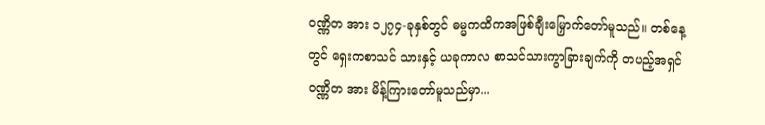ဝဏ္ဏိတ အား ၁၂၇၄-ခုနှစ်တွင် ဓမ္မကထိကအဖြစ်ချီးမြှောက်တော်မူသည်။ တစ်နေ့တွင် ရှေးကစာသင် သားနှင့် ယခုကာလ စာသင်သားကွာခြားချက်ကို တပည့်အရှင်ဝဏ္ဏိတ အား မိန့်ကြားတော်မူသည်မှာ...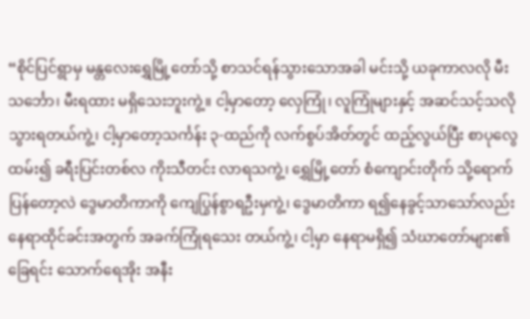“စိုင်ပြင်ရွာမှ မန္တလေးရွှေမြို့တော်သို့ စာသင်ရန်သွားသောအခါ မင်းသို့ ယခုကာလလို မီးသင်္ဘော၊ မီးရထား မရှိသေးဘူးကွဲ့။ ငါ့မှာတော့ လှေကြုံ၊ လူကြုံများနှင့် အဆင်သင့်သလို သွားရတယ်ကွဲ့၊ ငါ့မှာတော့သင်္ကန်း ၃-ထည်ကို လက်စွပ်အိတ်တွင် ထည့်လွယ်ပြီး စာပုလွေထမ်း၍ ခရီးပြင်းတစ်လ ကိုးသီတင်း လာရသကွဲ့၊ ရွှေမြို့တော် စံကျောင်းတိုက် သို့ရောက်ပြန်တော့လဲ ဒွေမာတိကာကို ကျေပြွန်စွာရဦးမှကွဲ့၊ ဒွေမာတိကာ ရ၍နေခွင့်သာသော်လည်း နေရာထိုင်ခင်းအတွက် အခက်ကြုံရသေး တယ်ကွဲ့၊ ငါ့မှာ နေရာမရှိ၍ သံဃာတော်များ၏ခြေရင်း သောက်ရေအိုး အနီး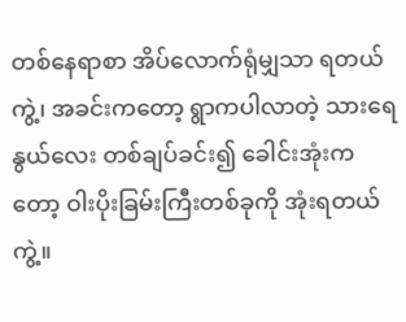တစ်နေရာစာ အိပ်လောက်ရုံမျှသာ ရတယ်ကွဲ့၊ အခင်းကတော့ ရွာကပါလာတဲ့ သားရေနွယ်လေး တစ်ချပ်ခင်း၍ ခေါင်းအုံးကတော့ ဝါးပိုးခြမ်းကြီးတစ်ခုကို အုံးရတယ်ကွဲ့။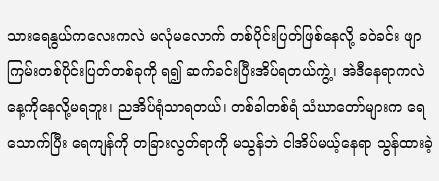သားရေနွယ်ကလေးကလဲ မလုံမလောက် တစ်ပိုင်းပြတ်ဖြစ်နေလို့ ခဝဲခင်း ဖျာကြမ်းတစ်ပိုင်းပြတ်တစ်ခုကို ရ၍ ဆက်ခင်းပြီးအိပ်ရတယ်ကွဲ့၊ အဲဒီနေရာကလဲ နေ့ကိုနေလို့မရဘူး၊ ညအိပ်ရုံသာရတယ်၊ တစ်ခါတစ်ရံ သံဃာတော်များက ရေသောက်ပြီး ရေကျန်ကို တခြားလွတ်ရာကို မသွန်ဘဲ ငါအိပ်မယ့်နေရာ သွန်ထားခဲ့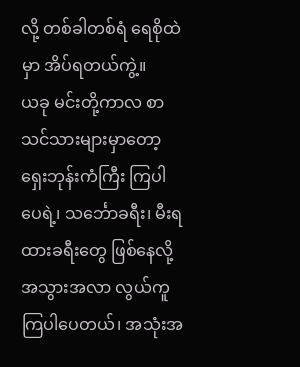လို့ တစ်ခါတစ်ရံ ရေစိုထဲမှာ အိပ်ရတယ်ကွဲ့။
ယခု မင်းတို့ကာလ စာသင်သားများမှာတော့ ရှေးဘုန်းကံကြီး ကြပါပေရဲ့၊ သင်္ဘောခရီး၊ မီးရထားခရီးတွေ ဖြစ်နေလို့ အသွားအလာ လွယ်ကူကြပါပေတယ်၊ အသုံးအ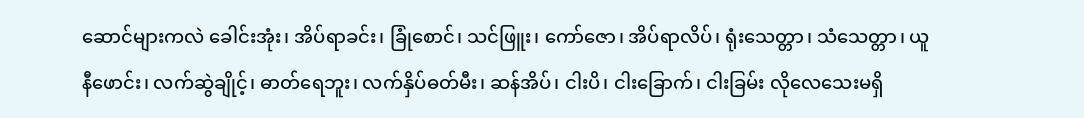ဆောင်များကလဲ ခေါင်းအုံး၊ အိပ်ရာခင်း၊ ခြုံစောင်၊ သင်ဖြူး၊ ကော်ဇော၊ အိပ်ရာလိပ်၊ ရုံးသေတ္တာ၊ သံသေတ္တာ၊ ယူနီဖောင်း၊ လက်ဆွဲချိုင့်၊ ဓာတ်ရေဘူး၊ လက်နှိပ်ဓတ်မီး၊ ဆန်အိပ်၊ ငါးပိ၊ ငါးခြောက်၊ ငါးခြမ်း လိုလေသေးမရှိ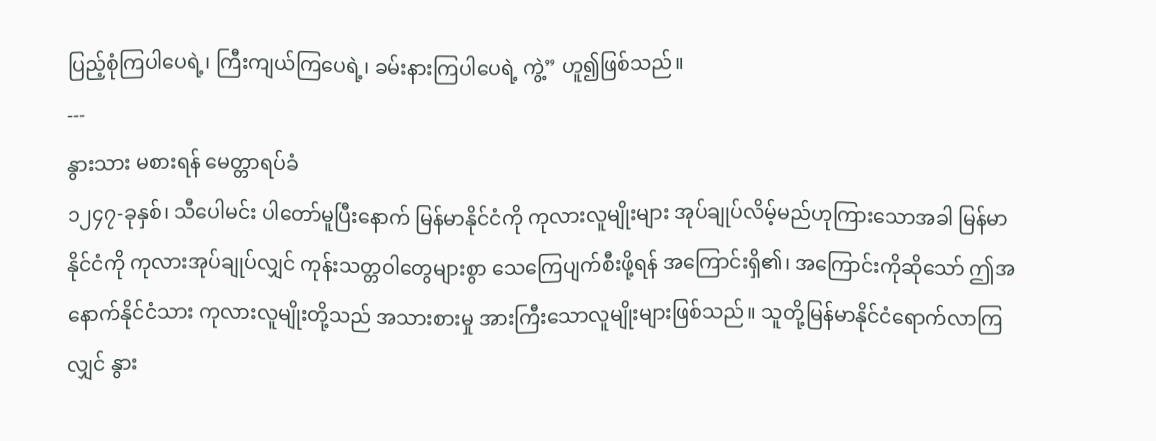ပြည့်စုံကြပါပေရဲ့၊ ကြီးကျယ်ကြပေရဲ့၊ ခမ်းနားကြပါပေရဲ့ ကွဲ့” ဟူ၍ဖြစ်သည်။
---
နွားသား မစားရန် မေတ္တာရပ်ခံ
၁၂၄၇-ခုနှစ်၊ သီပေါမင်း ပါတော်မူပြီးနောက် မြန်မာနိုင်ငံကို ကုလားလူမျိုးများ အုပ်ချုပ်လိမ့်မည်ဟုကြားသောအခါ မြန်မာနိုင်ငံကို ကုလားအုပ်ချုပ်လျှင် ကုန်းသတ္တဝါတွေများစွာ သေကြေပျက်စီးဖို့ရန် အကြောင်းရှိ၏၊ အကြောင်းကိုဆိုသော် ဤအနောက်နိုင်ငံသား ကုလားလူမျိုးတို့သည် အသားစားမှု အားကြီးသောလူမျိုးများဖြစ်သည်။ သူတို့မြန်မာနိုင်ငံရောက်လာကြလျှင် နွား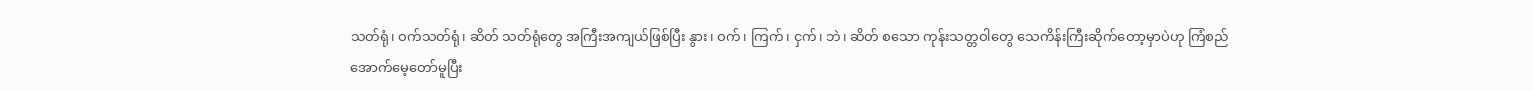သတ်ရုံ၊ ဝက်သတ်ရုံ၊ ဆိတ် သတ်ရုံတွေ အကြီးအကျယ်ဖြစ်ပြီး နွား၊ ဝက်၊ ကြက်၊ ငှက်၊ ဘဲ၊ ဆိတ် စသော ကုန်းသတ္တဝါတွေ သေကိန်းကြီးဆိုက်တော့မှာပဲဟု ကြံစည် အောက်မေ့တော်မူပြီး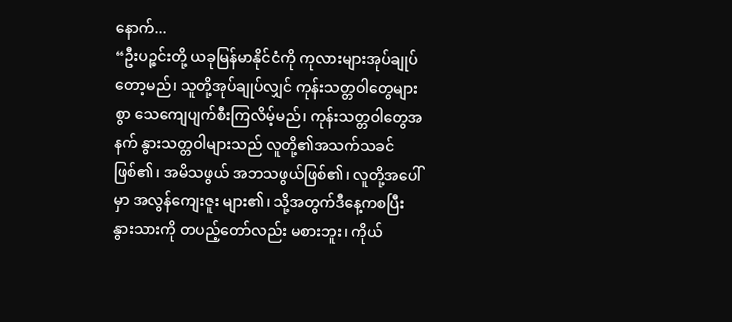နောက်...
“ဦးပဉ္စင်းတို့ ယခုမြန်မာနိုင်ငံကို ကုလားများအုပ်ချုပ်တော့မည်၊ သူတို့အုပ်ချုပ်လျှင် ကုန်းသတ္တဝါတွေများစွာ သေကျေပျက်စီးကြလိမ့်မည်၊ ကုန်းသတ္တဝါတွေအနက် နွားသတ္တဝါများသည် လူတို့၏အသက်သခင် ဖြစ်၏၊ အမိသဖွယ် အဘသဖွယ်ဖြစ်၏၊ လူတို့အပေါ်မှာ အလွန်ကျေးဇူး များ၏၊ သို့အတွက်ဒီနေ့ကစပြီး နွားသားကို တပည့်တော်လည်း မစားဘူး၊ ကိုယ်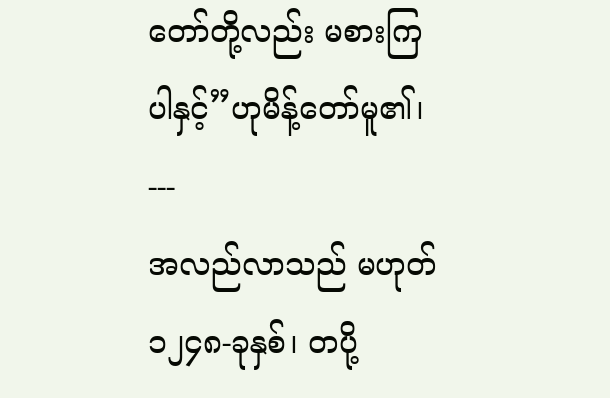တော်တို့လည်း မစားကြပါနှင့်”ဟုမိန့်တော်မူ၏၊
---
အလည်လာသည် မဟုတ်
၁၂၄၈-ခုနှစ်၊ တပို့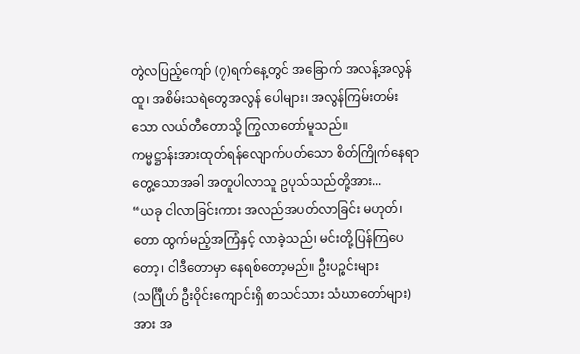တွဲလပြည့်ကျော် (၇)ရက်နေ့တွင် အခြောက် အလန့်အလွန်ထူ၊ အစိမ်းသရဲတွေအလွန် ပေါများ၊ အလွန်ကြမ်းတမ်း သော လယ်တီတောသို့ ကြွလာတော်မူသည်။
ကမ္မဋ္ဌာန်းအားထုတ်ရန်လျောက်ပတ်သော စိတ်ကြိုက်နေရာ တွေ့သောအခါ အတူပါလာသူ ဥပုသ်သည်တို့အား...
“ယခု ငါလာခြင်းကား အလည်အပတ်လာခြင်း မဟုတ်၊ တော ထွက်မည့်အကြံနှင့် လာခဲ့သည်၊ မင်းတို့ပြန်ကြပေတော့၊ ငါဒီတောမှာ နေရစ်တော့မည်။ ဦးပဉ္စင်းများ (သင်္ဂြီုဟ် ဦးဝိုင်းကျောင်းရှိ စာသင်သား သံဃာတော်များ) အား အ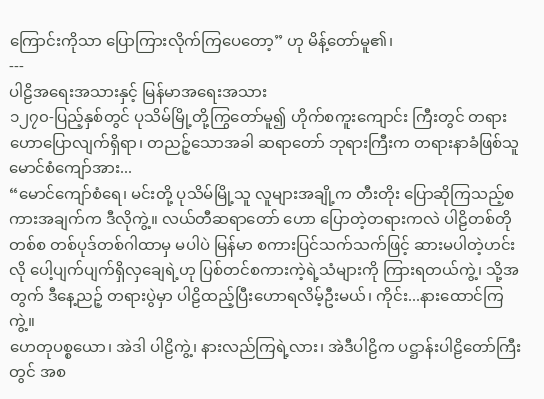ကြောင်းကိုသာ ပြောကြားလိုက်ကြပေတော့” ဟု မိန့်တော်မူ၏၊
---
ပါဠိအရေးအသားနှင့် မြန်မာအရေးအသား
၁၂၇၀-ပြည့်နှစ်တွင် ပုသိမ်မြို့တို့ကြွတော်မူ၍ ဟိုက်စကူးကျောင်း ကြီးတွင် တရားဟောပြောလျက်ရှိရာ၊ တညဉ့်သောအခါ ဆရာတော် ဘုရားကြီးက တရားနာခံဖြစ်သူ မောင်စံကျော်အား...
“မောင်ကျော်စံရေ၊ မင်းတို့ ပုသိမ်မြို့သူ လူများအချို့က တီးတိုး ပြောဆိုကြသည့်စကားအချက်က ဒီလိုကွဲ့။ လယ်တီဆရာတော် ဟော ပြောတဲ့တရားကလဲ ပါဠိတစ်တိုတစ်စ တစ်ပုဒ်တစ်ဂါထာမှ မပါပဲ မြန်မာ စကားပြင်သက်သက်ဖြင့် ဆားမပါတဲ့ဟင်းလို ပေါ့ပျက်ပျက်ရှိလှချေရဲ့ဟု ပြစ်တင်စကားကဲ့ရဲ့သံများကို ကြားရတယ်ကွဲ့၊ သို့အတွက် ဒီနေ့ညဉ့် တရားပွဲမှာ ပါဠိထည့်ပြီးဟောရလိမ့်ဦးမယ်၊ ကိုင်း...နားထောင်ကြကွဲ့။
ဟေတုပစ္စယော၊ အဲဒါ ပါဠိကွဲ့၊ နားလည်ကြရဲ့လား၊ အဲဒီပါဠိက ပဋ္ဌာန်းပါဠိတော်ကြီးတွင် အစ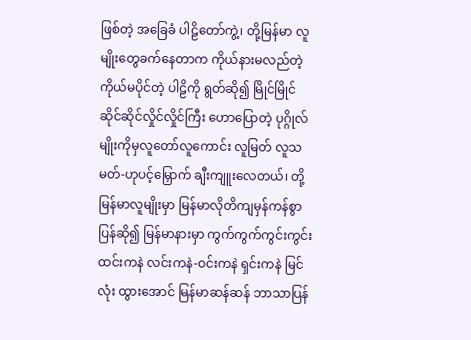ဖြစ်တဲ့ အခြေခံ ပါဠိတော်ကွဲ့၊ တို့မြန်မာ လူမျိုးတွေခက်နေတာက ကိုယ်နားမလည်တဲ့ ကိုယ်မပိုင်တဲ့ ပါဠိကို ရွတ်ဆို၍ မြိုင်မြိုင်ဆိုင်ဆိုင်လှိုင်လှိုင်ကြီး ဟောပြောတဲ့ ပုဂ္ဂိုလ်မျိုးကိုမှလူတော်လူကောင်း လူမြတ် လူသမတ်-ဟုပင့်မြှောက် ချီးကျူးလေတယ်၊ တို့မြန်မာလူမျိုးမှာ မြန်မာလိုတိကျမှန်ကန်စွာပြန်ဆို၍ မြန်မာနားမှာ ကွက်ကွက်ကွင်းကွင်း ထင်းကနဲ လင်းကနဲ-ဝင်းကနဲ ရှင်းကနဲ မြင်လုံး ထွားအောင် မြန်မာဆန်ဆန် ဘာသာပြန်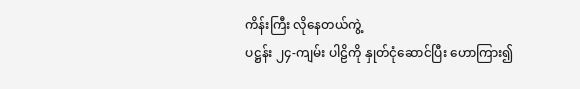ကိန်းကြီး လိုနေတယ်ကွဲ့
ပဋ္ဌန်း ၂၄-ကျမ်း ပါဠိကို နှုတ်ငုံဆောင်ပြီး ဟောကြား၍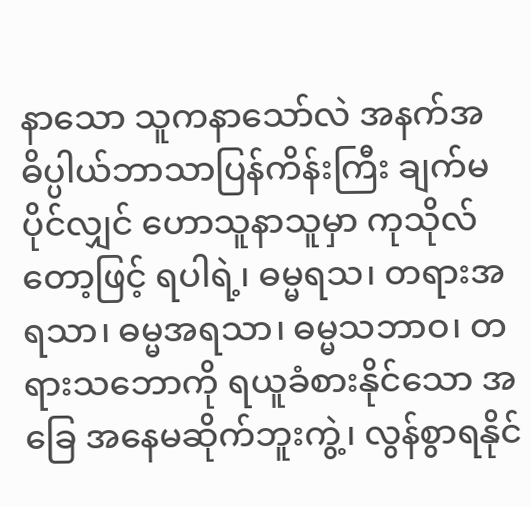နာသော သူကနာသော်လဲ အနက်အဓိပ္ပါယ်ဘာသာပြန်ကိန်းကြီး ချက်မပိုင်လျှင် ဟောသူနာသူမှာ ကုသိုလ်တော့ဖြင့် ရပါရဲ့၊ ဓမ္မရသ၊ တရားအရသာ၊ ဓမ္မအရသာ၊ ဓမ္မသဘာဝ၊ တရားသဘောကို ရယူခံစားနိုင်သော အခြေ အနေမဆိုက်ဘူးကွဲ့၊ လွန်စွာရနိုင်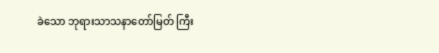ခဲသော ဘုရားသာသနာတော်မြတ် ကြီး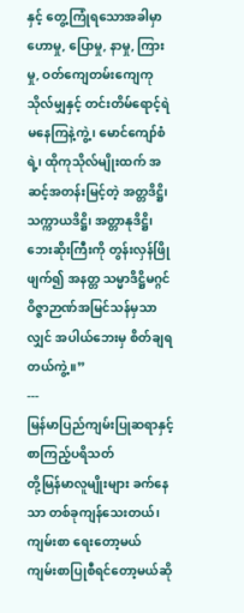နှင့် တွေ့ကြုံရသောအခါမှာ ဟောမှု, ပြောမှု, နာမှု, ကြားမှု, ဝတ်ကျေတမ်းကျေကုသိုလ်မျှနှင့် တင်းတိမ်ရောင့်ရဲ မနေကြနဲ့ကွဲ့၊ မောင်ကျော်စံရဲ့၊ ထိုကုသိုလ်မျိုးထက် အဆင့်အတန်းမြင့်တဲ့ အတ္တဒိဋ္ဌိ၊ သက္ကာယဒိဋ္ဌိ၊ အတ္တာနုဒိဋ္ဌိ၊ ဘေးဆိုးကြီးကို တွန်းလှန်ဖြိုဖျက်၍ အနတ္တ သမ္မာဒိဋ္ဌိမဂ္ဂင်ဝိဇ္ဇာဉာဏ်အမြင်သန်မှသာလျှင် အပါယ်ဘေးမှ စိတ်ချရ တယ်ကွဲ့။”
---
မြန်မာပြည်ကျမ်းပြုဆရာနှင့် စာကြည့်ပရိသတ်
တို့မြန်မာလူမျိုးများ ခက်နေသာ တစ်ခုကျန်သေးတယ်၊ ကျမ်းစာ ရေးတော့မယ် ကျမ်းစာပြုစီရင်တော့မယ်ဆို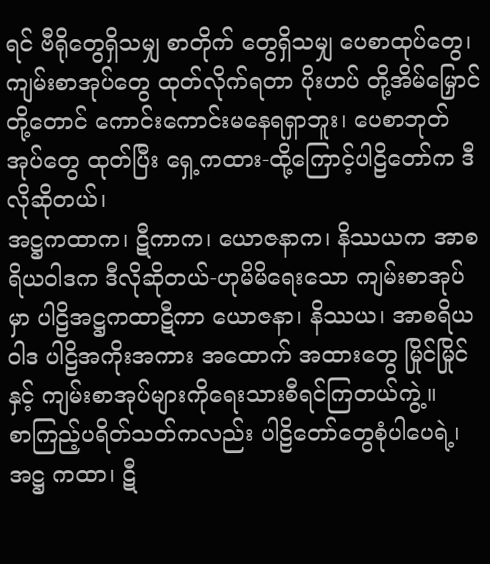ရင် ဗီရိုတွေရှိသမျှ စာတိုက် တွေရှိသမျှ ပေစာထုပ်တွေ၊ ကျမ်းစာအုပ်တွေ ထုတ်လိုက်ရတာ ပိုးဟပ် တို့အိမ်မြှောင်တို့တောင် ကောင်းကောင်းမနေရရှာဘူး၊ ပေစာဘုတ် အုပ်တွေ ထုတ်ပြီး ရှေ့ကထား-ထို့ကြောင့်ပါဠိတော်က ဒီလိုဆိုတယ်၊
အဋ္ဌကထာက၊ ဋီကာက၊ ယောဇနာက၊ နိဿယက အာစရိယဝါဒက ဒီလိုဆိုတယ်-ဟုမိမိရေးသော ကျမ်းစာအုပ်မှာ ပါဠိအဋ္ဌကထာဋီကာ ယောဇနာ၊ နိဿယ၊ အာစရိယဝါဒ ပါဠိအကိုးအကား အထောက် အထားတွေ မြိုင်မြိုင်နှင့် ကျမ်းစာအုပ်များကိုရေးသားစီရင်ကြတယ်ကွဲ့။
စာကြည့်ပရိတ်သတ်ကလည်း ပါဠိတော်တွေစုံပါပေရဲ့၊ အဋ္ဌ ကထာ၊ ဋီ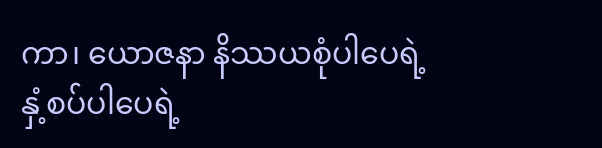ကာ၊ ယောဇနာ နိဿယစုံပါပေရဲ့ နှံ့စပ်ပါပေရဲ့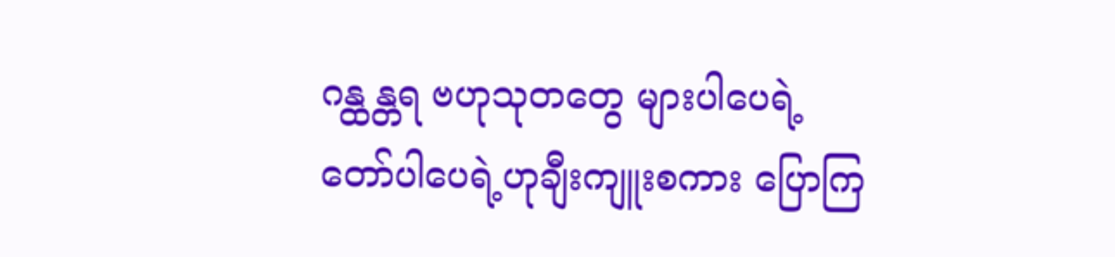ဂန္ထန္တရ ဗဟုသုတတွေ များပါပေရဲ့ တော်ပါပေရဲ့ဟုချီးကျူးစကား ပြောကြ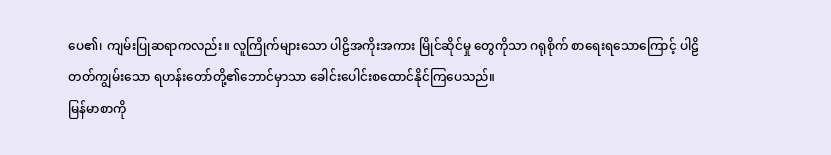ပေ၏၊ ကျမ်းပြုဆရာကလည်း။ လူကြိုက်များသော ပါဠိအကိုးအကား မြိုင်ဆိုင်မှု တွေကိုသာ ဂရုစိုက် စာရေးရသောကြောင့် ပါဠိတတ်ကျွမ်းသော ရဟန်းတော်တို့၏ဘောင်မှာသာ ခေါင်းပေါင်းစထောင်နိုင်ကြပေသည်။
မြန်မာစာကို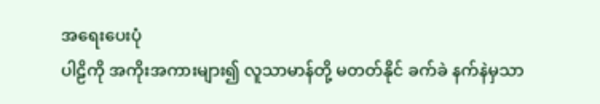အရေးပေးပုံ
ပါဠိကို အကိုးအကားများ၍ လူသာမာန်တို့ မတတ်နိုင် ခက်ခဲ နက်နဲမှသာ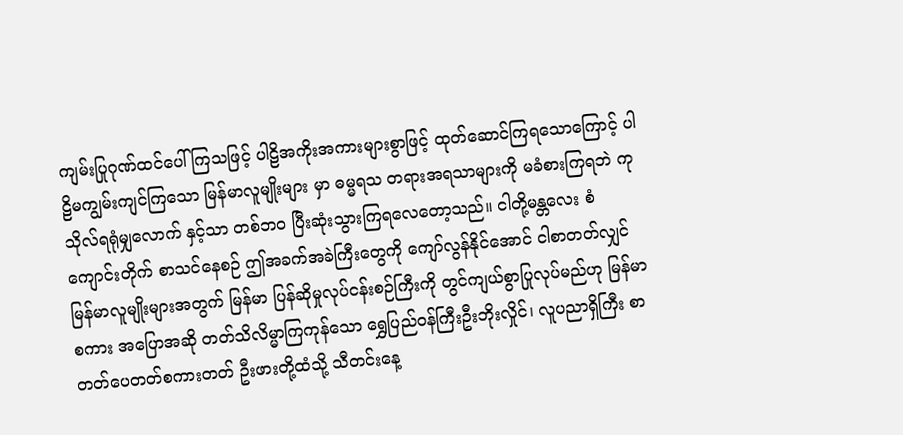ကျမ်းပြုဂုဏ်ထင်ပေါ်ကြသဖြင့် ပါဠိအကိုးအကားများစွာဖြင့် ထုတ်ဆောင်ကြရသောကြောင့် ပါဠိမကျွမ်းကျင်ကြသော မြန်မာလူမျိုးများ မှာ ဓမ္မရသ တရားအရသာများကို မခံစားကြရဘဲ ကုသိုလ်ရရုံမျှလောက် နှင့်သာ တစ်ဘဝ ပြီးဆုံးသွားကြရလေတော့သည်။ ငါတို့မန္တလေး စံကျောင်းတိုက် စာသင်နေစဉ် ဤအခက်အခဲကြီးတွေကို ကျော်လွန်နိုင်အောင် ငါစာတတ်လျှင် မြန်မာလူမျိုးများအတွက် မြန်မာ ပြန်ဆိုမှုလုပ်ငန်းစဉ်ကြီးကို တွင်ကျယ်စွာပြုလုပ်မည်ဟု မြန်မာစကား အပြောအဆို တတ်သိလိမ္မာကြကုန်သော ရွှေပြည်ဝန်ကြီးဦးဘိုးလှိုင်၊ လူပညာရှိကြီး စာတတ်ပေတတ်စကားတတ် ဦးဖားတို့ထံသို့ သီတင်းနေ့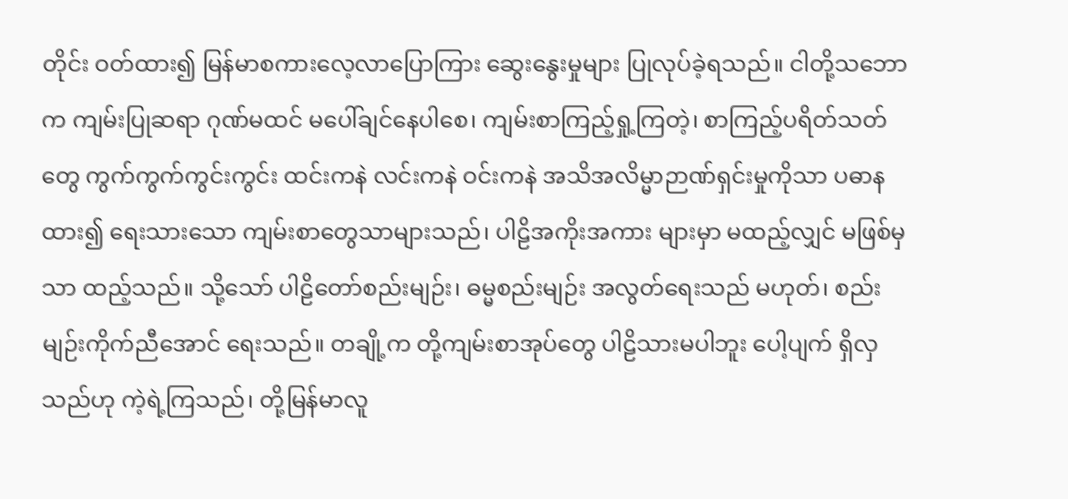တိုင်း ဝတ်ထား၍ မြန်မာစကားလေ့လာပြောကြား ဆွေးနွေးမှုများ ပြုလုပ်ခဲ့ရသည်။ ငါတို့သဘောက ကျမ်းပြုဆရာ ဂုဏ်မထင် မပေါ်ချင်နေပါစေ၊ ကျမ်းစာကြည့်ရှု့ကြတဲ့၊ စာကြည့်ပရိတ်သတ်တွေ ကွက်ကွက်ကွင်းကွင်း ထင်းကနဲ လင်းကနဲ ဝင်းကနဲ အသိအလိမ္မာဉာဏ်ရှင်းမှုကိုသာ ပဓာန ထား၍ ရေးသားသော ကျမ်းစာတွေသာများသည်၊ ပါဠိအကိုးအကား များမှာ မထည့်လျှင် မဖြစ်မှသာ ထည့်သည်။ သို့သော် ပါဠိတော်စည်းမျဉ်း၊ ဓမ္မစည်းမျဉ်း အလွတ်ရေးသည် မဟုတ်၊ စည်းမျဉ်းကိုက်ညီအောင် ရေးသည်။ တချို့က တို့ကျမ်းစာအုပ်တွေ ပါဠိသားမပါဘူး ပေါ့ပျက် ရှိလှသည်ဟု ကဲ့ရဲ့ကြသည်၊ တို့မြန်မာလူ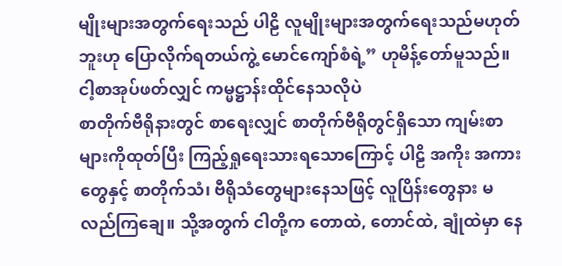မျိုးများအတွက်ရေးသည် ပါဠိ လူမျိုးများအတွက်ရေးသည်မဟုတ်ဘူးဟု ပြောလိုက်ရတယ်ကွဲ့ မောင်ကျော်စံရဲ့” ဟုမိန့်တော်မူသည်။
ငါ့စာအုပ်ဖတ်လျှင် ကမ္မဋ္ဌာန်းထိုင်နေသလိုပဲ
စာတိုက်ဗီရိုနားတွင် စာရေးလျှင် စာတိုက်ဗီရိုတွင်ရှိသော ကျမ်းစာများကိုထုတ်ပြီး ကြည့်ရှုရေးသားရသောကြောင့် ပါဠိ အကိုး အကားတွေနှင့် စာတိုက်သံ၊ ဗီရိုသံတွေများနေသဖြင့် လူပြိန်းတွေနား မလည်ကြချေ။ သို့အတွက် ငါတို့က တောထဲ, တောင်ထဲ, ချုံထဲမှာ နေ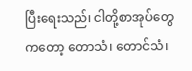ပြီးရေးသည်၊ ငါတို့စာအုပ်တွေကတော့ တောသံ၊ တောင်သံ၊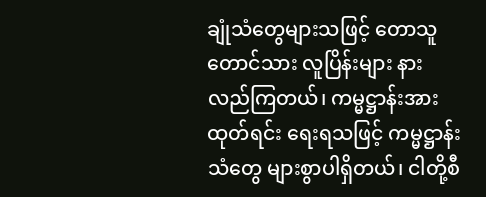ချုံသံတွေများသဖြင့် တောသူတောင်သား လူပြိန်းများ နားလည်ကြတယ်၊ ကမ္မဋ္ဌာန်းအားထုတ်ရင်း ရေးရသဖြင့် ကမ္မဋ္ဌာန်းသံတွေ များစွာပါရှိတယ်၊ ငါတို့စီ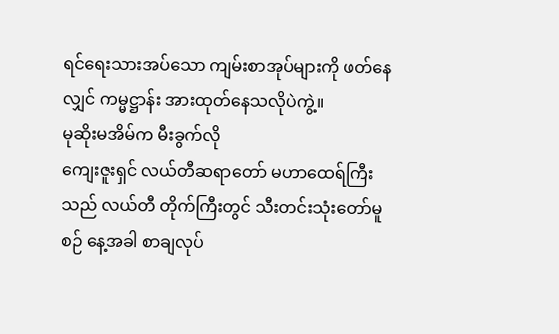ရင်ရေးသားအပ်သော ကျမ်းစာအုပ်များကို ဖတ်နေလျှင် ကမ္မဋ္ဌာန်း အားထုတ်နေသလိုပဲကွဲ့။
မုဆိုးမအိမ်က မီးခွက်လို
ကျေးဇူးရှင် လယ်တီဆရာတော် မဟာထေရ်ကြီးသည် လယ်တီ တိုက်ကြီးတွင် သီးတင်းသုံးတော်မူစဉ် နေ့အခါ စာချလုပ်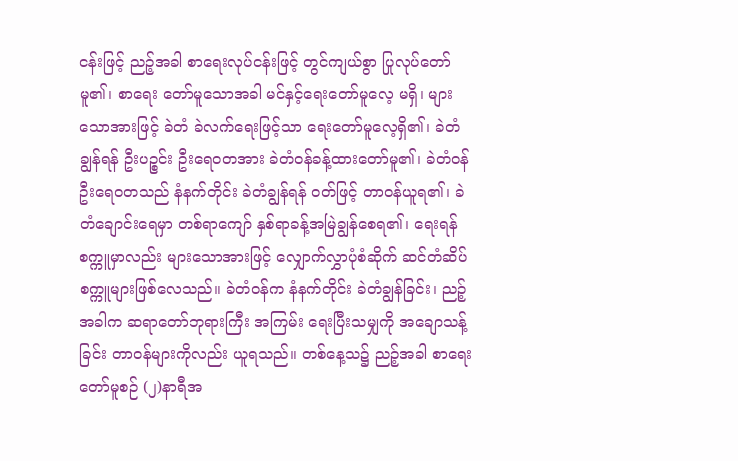ငန်းဖြင့် ညဉ့်အခါ စာရေးလုပ်ငန်းဖြင့် တွင်ကျယ်စွာ ပြုလုပ်တော်မူ၏၊ စာရေး တော်မူသောအခါ မင်နှင့်ရေးတော်မူလေ့ မရှိ၊ များသောအားဖြင့် ခဲတံ ခဲလက်ရေးဖြင့်သာ ရေးတော်မူလေ့ရှိ၏၊ ခဲတံချွန်ရန် ဦးပဉ္စင်း ဦးရေဝတအား ခဲတံဝန်ခန့်ထားတော်မူ၏၊ ခဲတံဝန်ဦးရေဝတသည် နံနက်တိုင်း ခဲတံချွန်ရန် ဝတ်ဖြင့် တာဝန်ယူရ၏၊ ခဲတံချောင်းရေမှာ တစ်ရာကျော် နှစ်ရာခန့်အမြဲချွန်စေရ၏၊ ရေးရန်စက္ကူမှာလည်း များသောအားဖြင့် လျှောက်လွှာပုံစံဆိုက် ဆင်တံဆိပ်စက္ကူများဖြစ်လေသည်။ ခဲတံဝန်က နံနက်တိုင်း ခဲတံချွန်ခြင်း၊ ညဉ့်အခါက ဆရာတော်ဘုရားကြီး အကြမ်း ရေးပြီးသမျှကို အချောသန့်ခြင်း တာဝန်များကိုလည်း ယူရသည်။ တစ်နေ့သ၌ ညဉ့်အခါ စာရေးတော်မူစဉ် (၂)နာရီအ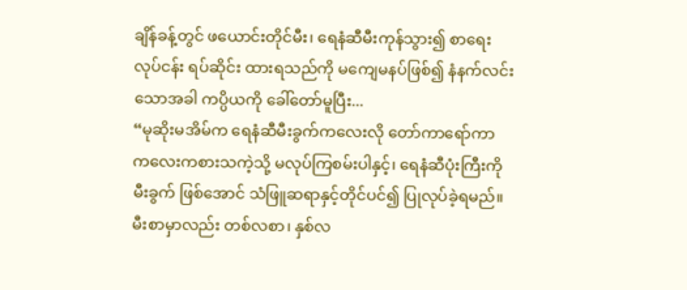ချိန်ခန့်တွင် ဖယောင်းတိုင်မီး၊ ရေနံဆီမီးကုန်သွား၍ စာရေးလုပ်ငန်း ရပ်ဆိုင်း ထားရသည်ကို မကျေမနပ်ဖြစ်၍ နံနက်လင်းသောအခါ ကပ္ပိယကို ခေါ်တော်မူပြီး...
“မုဆိုးမအိမ်က ရေနံဆီမီးခွက်ကလေးလို တော်ကာရော်ကာ ကလေးကစားသကဲ့သို့ မလုပ်ကြစမ်းပါနှင့်၊ ရေနံဆီပုံးကြီးကို မီးခွက် ဖြစ်အောင် သံဖြူဆရာနှင့်တိုင်ပင်၍ ပြုလုပ်ခဲ့ရမည်။ မီးစာမှာလည်း တစ်လစာ၊ နှစ်လ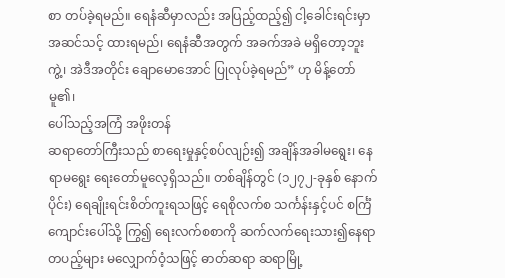စာ တပ်ခဲ့ရမည်။ ရေနံဆီမှာလည်း အပြည့်ထည့်၍ ငါ့ခေါင်းရင်းမှာ အဆင်သင့် ထားရမည်၊ ရေနံဆီအတွက် အခက်အခဲ မရှိတော့ဘူးကွဲ့၊ အဲဒီအတိုင်း ချောမောအောင် ပြုလုပ်ခဲ့ရမည်” ဟု မိန့်တော်မူ၏၊
ပေါ်သည့်အကြံ အဖိုးတန်
ဆရာတော်ကြီးသည် စာရေးမှုနှင့်စပ်လျဉ်း၍ အချိန်အခါမရွေး၊ နေရာမရွေး ရေးတော်မူလေ့ရှိသည်။ တစ်ချိန်တွင် (၁၂၇၂-ခုနှစ် နောက် ပိုင်း) ရေချိုးရင်းစိတ်ကူးရသဖြင့် ရေစိုလက်စ သင်္ကန်းနှင့်ပင် စင်္ကြံ ကျောင်းပေါ်သို့ ကြွ၍ ရေးလက်စစာကို ဆက်လက်ရေးသား၍နေရာ တပည့်များ မလျှောက်ဝံ့သဖြင့် ဓာတ်ဆရာ ဆရာမြို့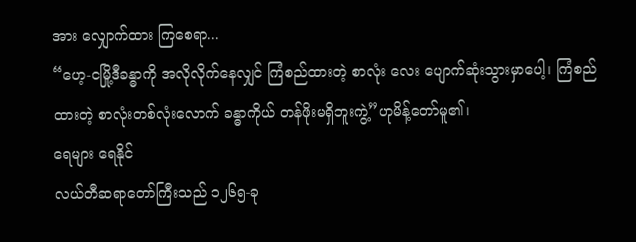အား လျှောက်ထား ကြစေရာ...
“ဟေ့-ငမြို့ဒီခန္ဓာကို အလိုလိုက်နေလျှင် ကြံစည်ထားတဲ့ စာလုံး လေး ပျောက်ဆုံးသွားမှာပေါ့၊ ကြံစည်ထားတဲ့ စာလုံးတစ်လုံးလောက် ခန္ဓာကိုယ် တန်ဖိုးမရှိဘူးကွဲ့”ဟုမိန့်တော်မူ၏၊
ရေများ ရေနိုင်
လယ်တီဆရာတော်ကြီးသည် ၁၂၆၅-ခု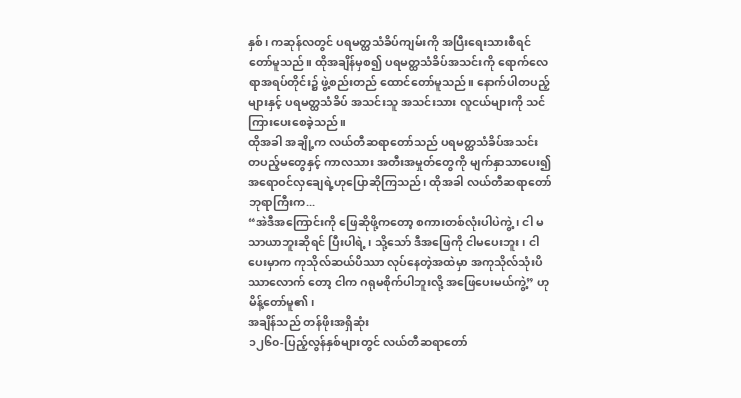နှစ်၊ ကဆုန်လတွင် ပရမတ္ထသံခိပ်ကျမ်းကို အပြီးရေးသားစီရင်တော်မူသည်။ ထိုအချိန်မှစ၍ ပရမတ္ထသံခိပ်အသင်းကို ရောက်လေရာအရပ်တိုင်း၌ ဖွဲ့စည်းတည် ထောင်တော်မူသည်။ နောက်ပါတပည့်များနှင့် ပရမတ္ထသံခိပ် အသင်းသူ အသင်းသား လူငယ်များကို သင်ကြားပေးစေခဲ့သည်။
ထိုအခါ အချို့က လယ်တီဆရာတော်သည် ပရမတ္ထသံခိပ်အသင်း တပည့်မတွေနှင့် ကာလသား အတီးအမှုတ်တွေကို မျက်နှာသာပေး၍ အရောဝင်လှချေရဲ့ဟုပြောဆိုကြသည်၊ ထိုအခါ လယ်တီဆရာတော် ဘုရာကြီးက...
“အဲဒီအကြောင်းကို ဖြေဆိုဖို့ကတော့ စကားတစ်လုံးပါပဲကွဲ့၊ ငါ မသာယာဘူးဆိုရင် ပြီးပါရဲ့၊ သို့သော် ဒီအဖြေကို ငါမပေးဘူး၊ ငါပေးမှာက ကုသိုလ်ဆယ်ပိဿာ လုပ်နေတဲ့အထဲမှာ အကုသိုလ်သုံးပိဿာလောက် တော့ ငါက ဂရုမစိုက်ပါဘူးလို့ အဖြေပေးမယ်ကွဲ့” ဟုမိန့်တော်မူ၏၊
အချိန်သည် တန်ဖိုးအရှိဆုံး
၁၂၆၀-ပြည့်လွန်နှစ်များတွင် လယ်တီဆရာတော်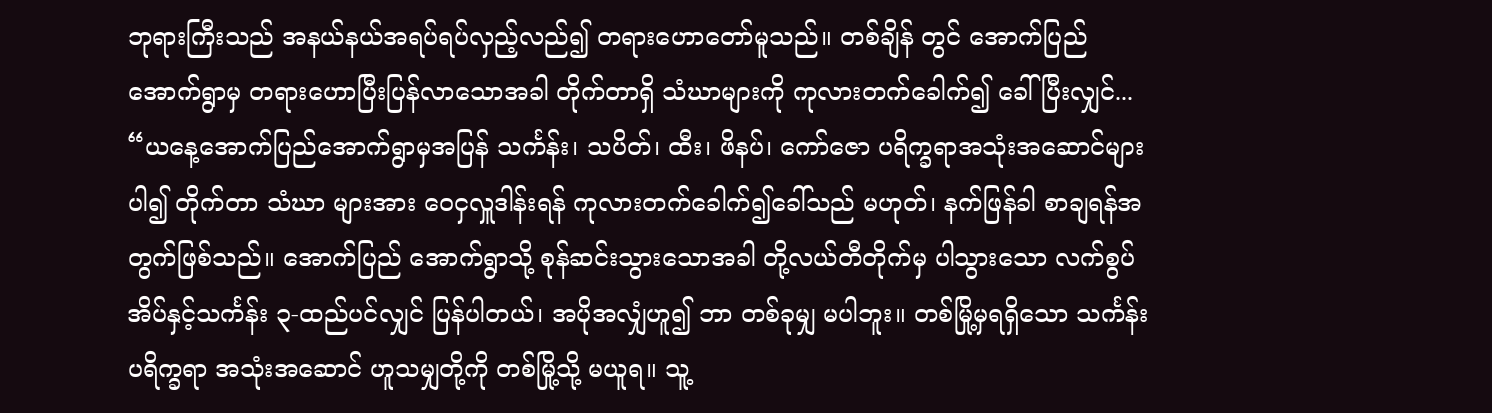ဘုရားကြီးသည် အနယ်နယ်အရပ်ရပ်လှည့်လည်၍ တရားဟောတော်မူသည်။ တစ်ချိန် တွင် အောက်ပြည် အောက်ရွာမှ တရားဟောပြီးပြန်လာသောအခါ တိုက်တာရှိ သံဃာများကို ကုလားတက်ခေါက်၍ ခေါ်ပြီးလျှင်...
“ယနေ့အောက်ပြည်အောက်ရွာမှအပြန် သင်္ကန်း၊ သပိတ်၊ ထီး၊ ဖိနပ်၊ ကော်ဇော ပရိက္ခရာအသုံးအဆောင်များပါ၍ တိုက်တာ သံဃာ များအား ဝေငှလှူဒါန်းရန် ကုလားတက်ခေါက်၍ခေါ်သည် မဟုတ်၊ နက်ဖြန်ခါ စာချရန်အတွက်ဖြစ်သည်။ အောက်ပြည် အောက်ရွာသို့ စုန်ဆင်းသွားသောအခါ တို့လယ်တီတိုက်မှ ပါသွားသော လက်စွပ် အိပ်နှင့်သင်္ကန်း ၃-ထည်ပင်လျှင် ပြန်ပါတယ်၊ အပိုအလျှံဟူ၍ ဘာ တစ်ခုမျှ မပါဘူး။ တစ်မြို့မှရရှိသော သင်္ကန်းပရိက္ခရာ အသုံးအဆောင် ဟူသမျှတို့ကို တစ်မြို့သို့ မယူရ။ သူ့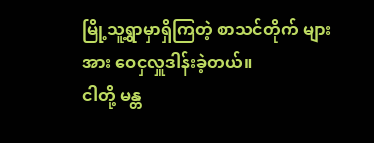မြို့သူ့ရွာမှာရှိကြတဲ့ စာသင်တိုက် များအား ဝေငှလှူဒါန်းခဲ့တယ်။
ငါတို့ မန္တ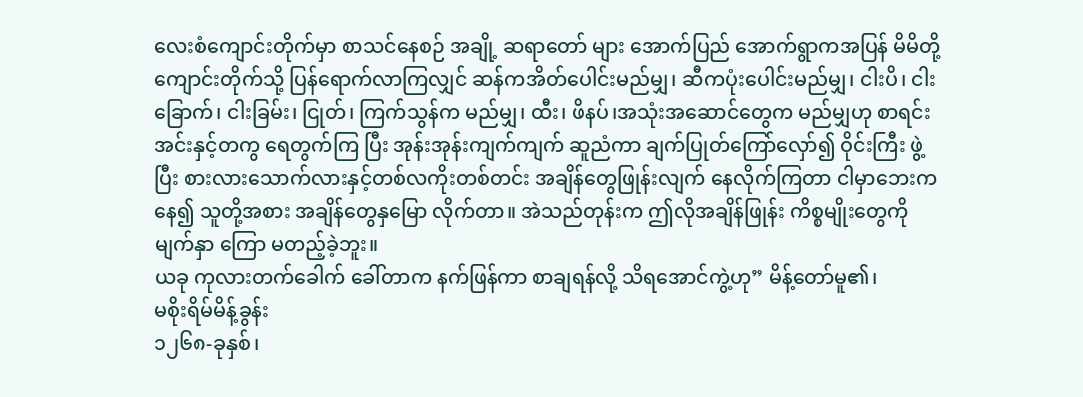လေးစံကျောင်းတိုက်မှာ စာသင်နေစဉ် အချို့ ဆရာတော် များ အောက်ပြည် အောက်ရွာကအပြန် မိမိတို့ ကျောင်းတိုက်သို့ ပြန်ရောက်လာကြလျှင် ဆန်ကအိတ်ပေါင်းမည်မျှ၊ ဆီကပုံးပေါင်းမည်မျှ၊ ငါးပိ၊ ငါးခြောက်၊ ငါးခြမ်း၊ ငြုတ်၊ ကြက်သွန်က မည်မျှ၊ ထီး၊ ဖိနပ်၊အသုံးအဆောင်တွေက မည်မျှဟု စာရင်းအင်းနှင့်တကွ ရေတွက်ကြ ပြီး အုန်းအုန်းကျက်ကျက် ဆူညံကာ ချက်ပြုတ်ကြော်လှော်၍ ဝိုင်းကြီး ဖွဲ့ပြီး စားလားသောက်လားနှင့်တစ်လကိုးတစ်တင်း အချိန်တွေဖြုန်းလျက် နေလိုက်ကြတာ ငါမှာဘေးကနေ၍ သူတို့အစား အချိန်တွေနှမြော လိုက်တာ။ အဲသည်တုန်းက ဤလိုအချိန်ဖြုန်း ကိစ္စမျိုးတွေကို မျက်နှာ ကြော မတည့်ခဲ့ဘူး။
ယခု ကုလားတက်ခေါက် ခေါ်တာက နက်ဖြန်ကာ စာချရန်လို့ သိရအောင်ကွဲ့ဟု” မိန့်တော်မူ၏၊
မစိုးရိမ်မိန့်ခွန်း
၁၂၆၈-ခုနှစ်၊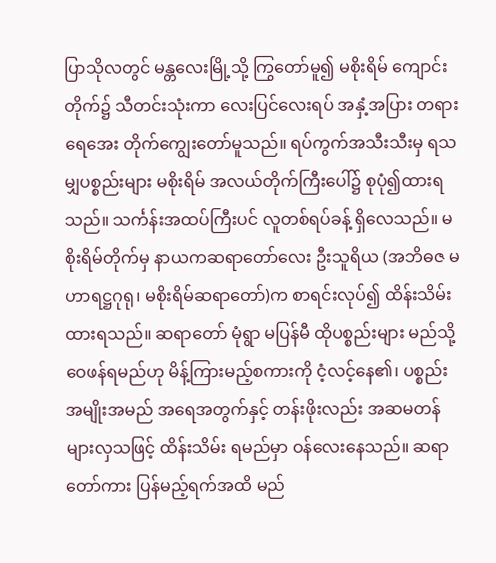ပြာသိုလတွင် မန္တလေးမြို့သို့ ကြွတော်မူ၍ မစိုးရိမ် ကျောင်းတိုက်၌ သီတင်းသုံးကာ လေးပြင်လေးရပ် အနှံ့အပြား တရား ရေအေး တိုက်ကျွေးတော်မူသည်။ ရပ်ကွက်အသီးသီးမှ ရသမျှပစ္စည်းများ မစိုးရိမ် အလယ်တိုက်ကြီးပေါ်၌ စုပုံ၍ထားရသည်။ သင်္ကန်းအထပ်ကြီးပင် လူတစ်ရပ်ခန့် ရှိလေသည်။ မစိုးရိမ်တိုက်မှ နာယကဆရာတော်လေး ဦးသူရိယ (အဘိဓဇ မဟာရဋ္ဌဂုရု၊ မစိုးရိမ်ဆရာတော်)က စာရင်းလုပ်၍ ထိန်းသိမ်းထားရသည်။ ဆရာတော် မုံရွာ မပြန်မီ ထိုပစ္စည်းများ မည်သို့ ဝေဖန်ရမည်ဟု မိန့်ကြားမည့်စကားကို ငံ့လင့်နေ၏၊ ပစ္စည်း အမျိုးအမည် အရေအတွက်နှင့် တန်းဖိုးလည်း အဆမတန်များလှသဖြင့် ထိန်းသိမ်း ရမည်မှာ ဝန်လေးနေသည်။ ဆရာတော်ကား ပြန်မည့်ရက်အထိ မည်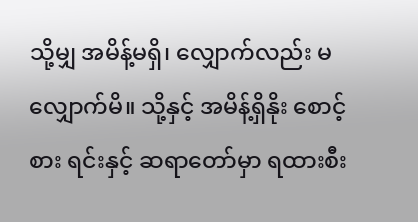သို့မျှ အမိန့်မရှိ၊ လျှောက်လည်း မလျှောက်မိ။ သို့နှင့် အမိန့်ရှိနိုး စောင့်စား ရင်းနှင့် ဆရာတော်မှာ ရထားစီး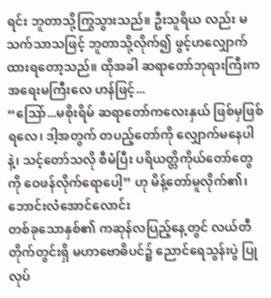ရင်း ဘူတာသို့ကြွသွားသည်။ ဦးသူရိယ လည်း မသက်သာသဖြင့် ဘူတာသို့လိုက်၍ ဖွင့်ဟလျှောက်ထားရတော့သည်။ ထိုအခါ ဆရာတော်ဘုရားကြီးက အရေးမကြီးလေ ဟန်ဖြင့်...
“ဩော်...မစိုးရိမ် ဆရာတော်ကလေးနှယ် ဖြစ်မှဖြစ်ရလေ၊ ဒါ့အတွက် တပည့်တော်ကို လျှောက်မနေပါနဲ့၊ သင့်တော်သလို စီမံပြီး ပရိယတ္တိကိုယ်တော်တွေကို ဝေဖန်လိုက်ရောပေါ့” ဟု မိန့်တော်မူလိုက်၏၊
ဘောင်းလံအောင်လောင်း
တစ်ခုသောနှစ်၏ ကဆုန်လပြည့်နေ့တွင် လယ်တီတိုက်တွင်းရှိ မဟာဗောဓိပင်၌ ညောင်ရေသွန်းပွဲ ပြုလုပ်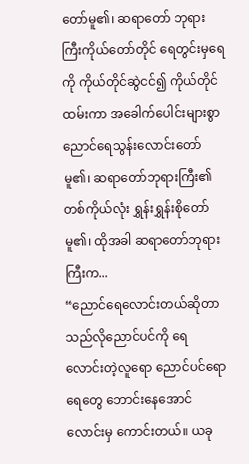တော်မူ၏၊ ဆရာတော် ဘုရားကြီးကိုယ်တော်တိုင် ရေတွင်းမှရေကို ကိုယ်တိုင်ဆွဲငင်၍ ကိုယ်တိုင် ထမ်းကာ အခေါက်ပေါင်းများစွာ ညောင်ရေသွန်းလောင်းတော်မူ၏၊ ဆရာတော်ဘုရားကြီး၏ တစ်ကိုယ်လုံး ရွှန်းရွှန်းစိုတော်မူ၏၊ ထိုအခါ ဆရာတော်ဘုရားကြီးက...
“ညောင်ရေလောင်းတယ်ဆိုတာ သည်လိုညောင်ပင်ကို ရေ လောင်းတဲ့လူရော ညောင်ပင်ရော ရေတွေ ဘောင်းနေအောင်လောင်းမှ ကောင်းတယ်။ ယခု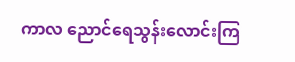ကာလ ညောင်ရေသွန်းလောင်းကြ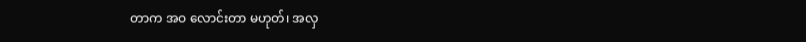တာက အဝ လောင်းတာ မဟုတ်၊ အလှ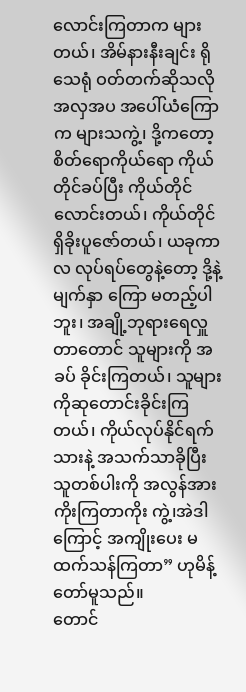လောင်းကြတာက များတယ်၊ အိမ်နားနီးချင်း ရိုသေရုံ ဝတ်တက်ဆိုသလို အလှအပ အပေါ်ယံကြောက များသကွဲ့၊ ဒို့ကတော့စိတ်ရောကိုယ်ရော ကိုယ်တိုင်ခပ်ပြီး ကိုယ်တိုင်လောင်းတယ်၊ ကိုယ်တိုင် ရှိခိုးပူဇော်တယ်၊ ယခုကာလ လုပ်ရပ်တွေနဲ့တော့ ဒို့နဲ့ မျက်နှာ ကြော မတည့်ပါဘူး၊ အချို့ဘုရားရေလှူတာတောင် သူများကို အခပ် ခိုင်းကြတယ်၊ သူများကိုဆုတောင်းခိုင်းကြတယ်၊ ကိုယ်လုပ်နိုင်ရက်သားနဲ့ အသက်သာခိုပြီး သူတစ်ပါးကို အလွန်အားကိုးကြတာကိုး ကွဲ့၊အဲဒါကြောင့် အကျိုးပေး မထက်သန်ကြတာ” ဟုမိန့်တော်မူသည်။
တောင်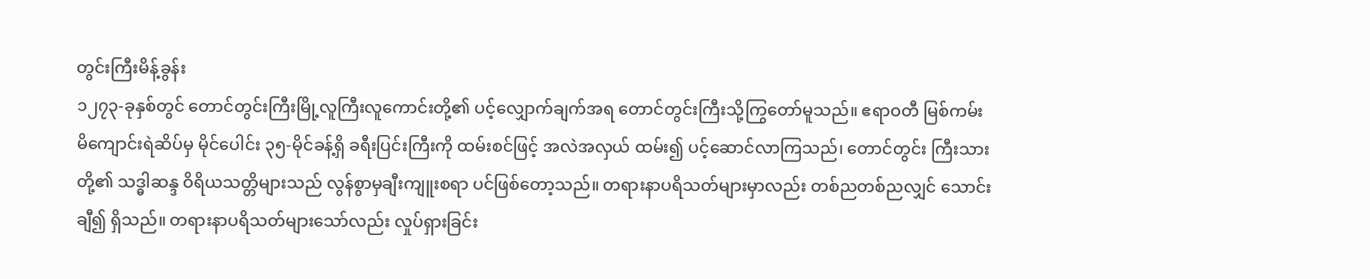တွင်းကြီးမိန့်ခွန်း
၁၂၇၃-ခုနှစ်တွင် တောင်တွင်းကြီးမြို့လူကြီးလူကောင်းတို့၏ ပင့်လျှောက်ချက်အရ တောင်တွင်းကြီးသို့ကြွတော်မူသည်။ ဧရာဝတီ မြစ်ကမ်း မိကျောင်းရဲဆိပ်မှ မိုင်ပေါင်း ၃၅-မိုင်ခန့်ရှိ ခရီးပြင်းကြီးကို ထမ်းစင်ဖြင့် အလဲအလှယ် ထမ်း၍ ပင့်ဆောင်လာကြသည်၊ တောင်တွင်း ကြီးသားတို့၏ သဒ္ဓါဆန္ဒ ဝိရိယသတ္တိများသည် လွန်စွာမှချီးကျူးစရာ ပင်ဖြစ်တော့သည်။ တရားနာပရိသတ်များမှာလည်း တစ်ညတစ်ညလျှင် သောင်းချီ၍ ရှိသည်။ တရားနာပရိသတ်များသော်လည်း လှုပ်ရှားခြင်း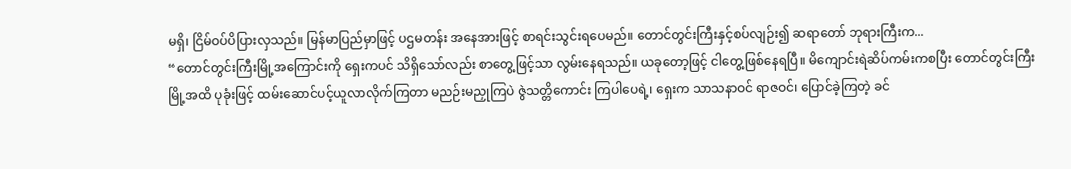မရှိ၊ ငြိမ်ဝပ်ပိပြားလှသည်။ မြန်မာပြည်မှာဖြင့် ပဌမတန်း အနေအားဖြင့် စာရင်းသွင်းရပေမည်။ တောင်တွင်းကြီးနှင့်စပ်လျဉ်း၍ ဆရာတော် ဘုရားကြီးက...
“တောင်တွင်းကြီးမြို့အကြောင်းကို ရှေးကပင် သိရှိသော်လည်း စာတွေ့ဖြင့်သာ လွမ်းနေရသည်။ ယခုတော့ဖြင့် ငါတွေ့ဖြစ်နေရပြီ။ မိကျောင်းရဲဆိပ်ကမ်းကစပြီး တောင်တွင်းကြီးမြို့အထိ ပုခုံးဖြင့် ထမ်းဆောင်ပင့်ယူလာလိုက်ကြတာ မညဉ်းမညှုကြပဲ ဇွဲသတ္တိကောင်း ကြပါပေရဲ့၊ ရှေးက သာသနာဝင် ရာဇဝင်၊ ပြောင်ခဲ့ကြတဲ့ ခင်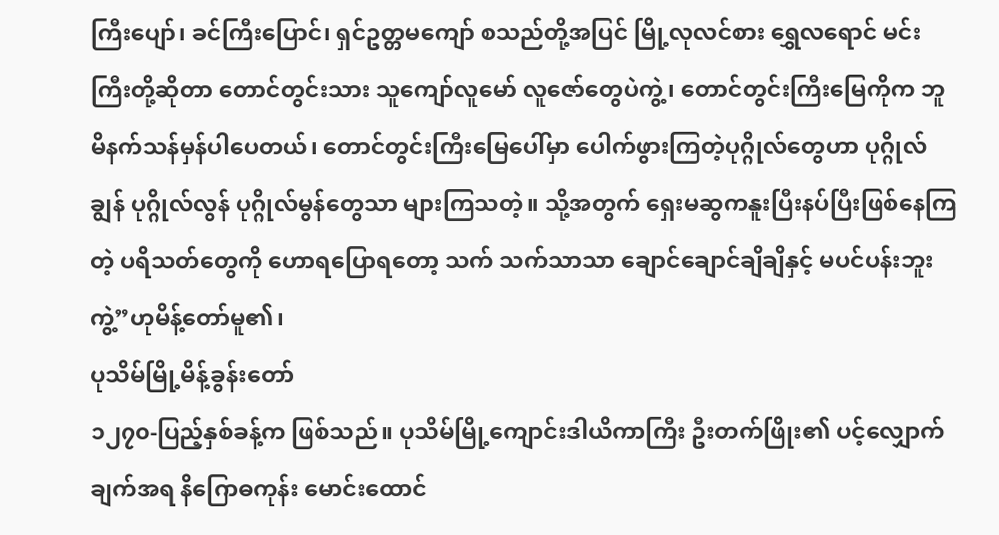ကြီးပျော်၊ ခင်ကြီးပြောင်၊ ရှင်ဥတ္တမကျော် စသည်တို့အပြင် မြို့လုလင်စား ရွှေလရောင် မင်းကြီးတို့ဆိုတာ တောင်တွင်းသား သူကျော်လူမော် လူဇော်တွေပဲကွဲ့၊ တောင်တွင်းကြီးမြေကိုက ဘူမိနက်သန်မှန်ပါပေတယ်၊ တောင်တွင်းကြီးမြေပေါ်မှာ ပေါက်ဖွားကြတဲ့ပုဂ္ဂိုလ်တွေဟာ ပုဂ္ဂိုလ်ချွန် ပုဂ္ဂိုလ်လွန် ပုဂ္ဂိုလ်မွန်တွေသာ များကြသတဲ့။ သို့အတွက် ရှေးမဆွကနူးပြီးနပ်ပြီးဖြစ်နေကြတဲ့ ပရိသတ်တွေကို ဟောရပြောရတော့ သက် သက်သာသာ ချောင်ချောင်ချိချိနှင့် မပင်ပန်းဘူးကွဲ့”ဟုမိန့်တော်မူ၏၊
ပုသိမ်မြို့မိန့်ခွန်းတော်
၁၂၇၀-ပြည့်နှစ်ခန့်က ဖြစ်သည်။ ပုသိမ်မြို့ကျောင်းဒါယိကာကြီး ဦးတက်ဖြိုး၏ ပင့်လျှောက်ချက်အရ နိဂြောဓကုန်း မောင်းထောင်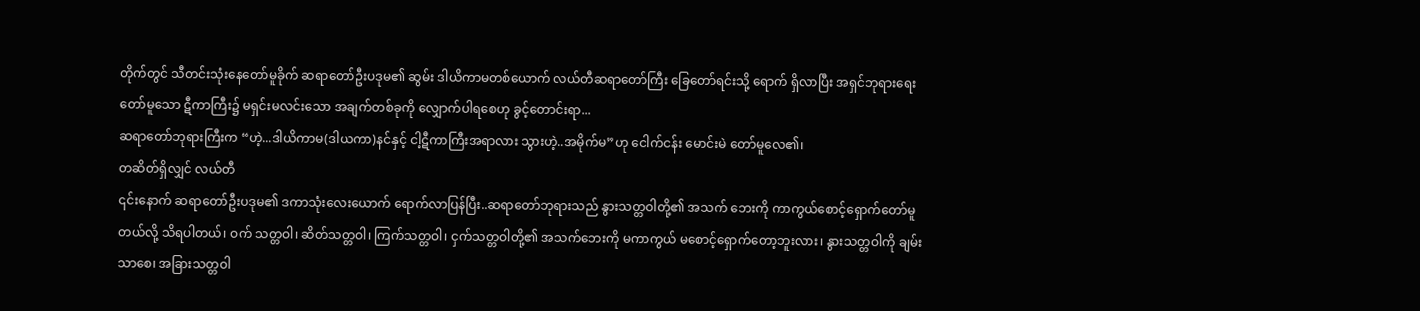တိုက်တွင် သီတင်းသုံးနေတော်မူခိုက် ဆရာတော်ဦးပဒုမ၏ ဆွမ်း ဒါယိကာမတစ်ယောက် လယ်တီဆရာတော်ကြီး ခြေတော်ရင်းသို့ ရောက် ရှိလာပြီး အရှင်ဘုရားရေးတော်မူသော ဋီကာကြီး၌ မရှင်းမလင်းသော အချက်တစ်ခုကို လျှောက်ပါရစေဟု ခွင့်တောင်းရာ...
ဆရာတော်ဘုရားကြီးက “ဟဲ့...ဒါယိကာမ(ဒါယကာ)နင်နှင့် ငါ့ဋီကာကြီးအရာလား သွားဟဲ့..အမိုက်မ”ဟု ငေါက်ငန်း မောင်းမဲ တော်မူလေ၏၊
တဆိတ်ရှိလျှင် လယ်တီ
၎င်းနောက် ဆရာတော်ဦးပဒုမ၏ ဒကာသုံးလေးယောက် ရောက်လာပြန်ပြီး..ဆရာတော်ဘုရားသည် နွားသတ္တဝါတို့၏ အသက် ဘေးကို ကာကွယ်စောင့်ရှောက်တော်မူတယ်လို့ သိရပါတယ်၊ ဝက် သတ္တဝါ၊ ဆိတ်သတ္တဝါ၊ ကြက်သတ္တဝါ၊ ငှက်သတ္တဝါတို့၏ အသက်ဘေးကို မကာကွယ် မစောင့်ရှောက်တော့ဘူးလား၊ နွားသတ္တဝါကို ချမ်းသာစေ၊ အခြားသတ္တဝါ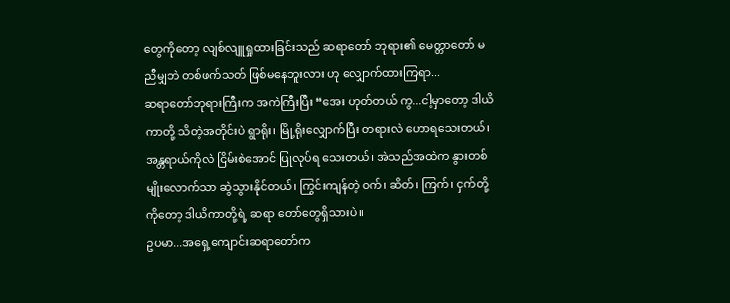တွေကိုတော့ လျစ်လျူရှုထားခြင်းသည် ဆရာတော် ဘုရား၏ မေတ္တာတော် မညီမျှဘဲ တစ်ဖက်သတ် ဖြစ်မနေဘူးလား ဟု လျှောက်ထားကြရာ...
ဆရာတော်ဘုရားကြီးက အကဲကြီးပြီး “အေး ဟုတ်တယ် ကွ...ငါ့မှာတော့ ဒါယိကာတို့ သိတဲ့အတိုင်းပဲ ရွာရိုး၊ မြို့ရိုးလျှောက်ပြီး တရားလဲ ဟောရသေးတယ်၊ အန္တရာယ်ကိုလဲ ငြိမ်းစဲအောင် ပြုလုပ်ရ သေးတယ်၊ အဲသည်အထဲက နွားတစ်မျိုးလောက်သာ ဆွဲသွားနိုင်တယ်၊ ကြွင်းကျန်တဲ့ ဝက်၊ ဆိတ်၊ ကြက်၊ ငှက်တို့ကိုတော့ ဒါယိကာတို့ရဲ့ ဆရာ တော်တွေရှိသားပဲ။
ဥပမာ...အရှေ့ကျောင်းဆရာတော်က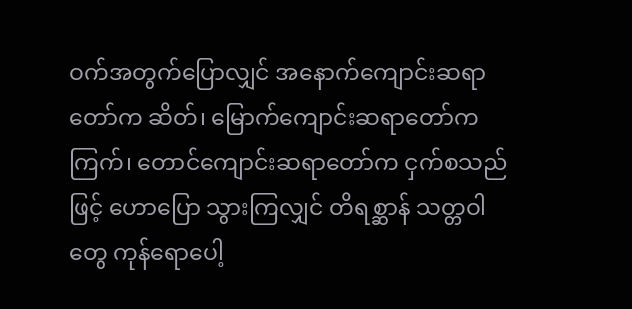ဝက်အတွက်ပြောလျှင် အနောက်ကျောင်းဆရာတော်က ဆိတ်၊ မြောက်ကျောင်းဆရာတော်က ကြက်၊ တောင်ကျောင်းဆရာတော်က ငှက်စသည်ဖြင့် ဟောပြော သွားကြလျှင် တိရစ္ဆာန် သတ္တဝါတွေ ကုန်ရောပေါ့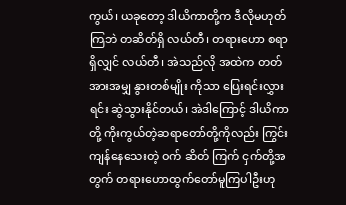ကွယ်၊ ယခုတော့ ဒါယိကာတို့က ဒီလိုမဟုတ်ကြဘဲ တဆိတ်ရှိ လယ်တီ၊ တရားဟော စရာရှိလျှင် လယ်တီ၊ အဲသည်လို အထဲက တတ်အားအမျှ နွားတစ်မျိုး ကိုသာ ပြေးရင်းလွှားရင်း ဆွဲသွားနိုင်တယ်၊ အဲဒါကြောင့် ဒါယိကာတို့ ကိုးကွယ်တဲ့ဆရာတော်တို့ကိုလည်း ကြွင်းကျန်နေသေးတဲ့ ဝက် ဆိတ် ကြက် ငှက်တို့အတွက် တရားဟောထွက်တော်မူကြပါဦးဟု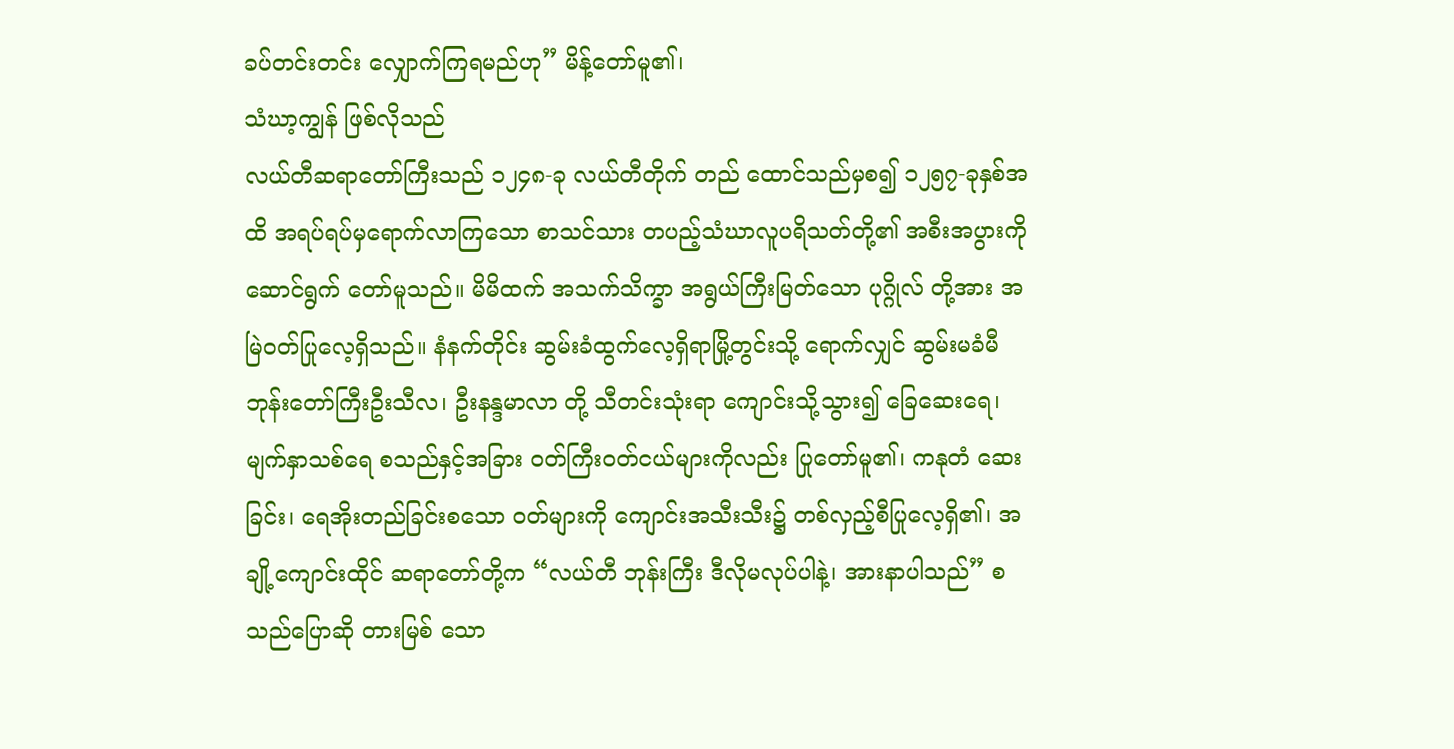ခပ်တင်းတင်း လျှောက်ကြရမည်ဟု” မိန့်တော်မူ၏၊
သံဃာ့ကျွန် ဖြစ်လိုသည်
လယ်တီဆရာတော်ကြီးသည် ၁၂၄၈-ခု လယ်တီတိုက် တည် ထောင်သည်မှစ၍ ၁၂၅၇-ခုနှစ်အထိ အရပ်ရပ်မှရောက်လာကြသော စာသင်သား တပည့်သံဃာလူပရိသတ်တို့၏ အစီးအပွားကို ဆောင်ရွက် တော်မူသည်။ မိမိထက် အသက်သိက္ခာ အရွယ်ကြီးမြတ်သော ပုဂ္ဂိုလ် တို့အား အမြဲဝတ်ပြုလေ့ရှိသည်။ နံနက်တိုင်း ဆွမ်းခံထွက်လေ့ရှိရာမြို့တွင်းသို့ ရောက်လျှင် ဆွမ်းမခံမီ ဘုန်းတော်ကြီးဦးသီလ၊ ဦးနန္ဒမာလာ တို့ သီတင်းသုံးရာ ကျောင်းသို့သွား၍ ခြေဆေးရေ၊ မျက်နှာသစ်ရေ စသည်နှင့်အခြား ဝတ်ကြီးဝတ်ငယ်များကိုလည်း ပြုတော်မူ၏၊ ကနုတံ ဆေးခြင်း၊ ရေအိုးတည်ခြင်းစသော ဝတ်များကို ကျောင်းအသီးသီး၌ တစ်လှည့်စီပြုလေ့ရှိ၏၊ အချို့ကျောင်းထိုင် ဆရာတော်တို့က “လယ်တီ ဘုန်းကြီး ဒီလိုမလုပ်ပါနဲ့၊ အားနာပါသည်” စသည်ပြောဆို တားမြစ် သော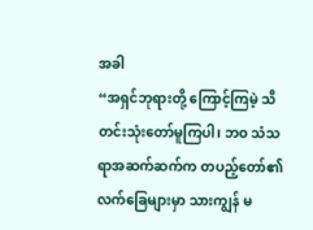အခါ
“အရှင်ဘုရားတို့ ကြောင့်ကြမဲ့ သီတင်းသုံးတော်မူကြပါ၊ ဘဝ သံသရာအဆက်ဆက်က တပည့်တော်၏ လက်ခြေများမှာ သားကျွန် မ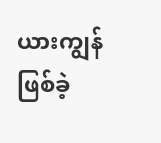ယားကျွန်ဖြစ်ခဲ့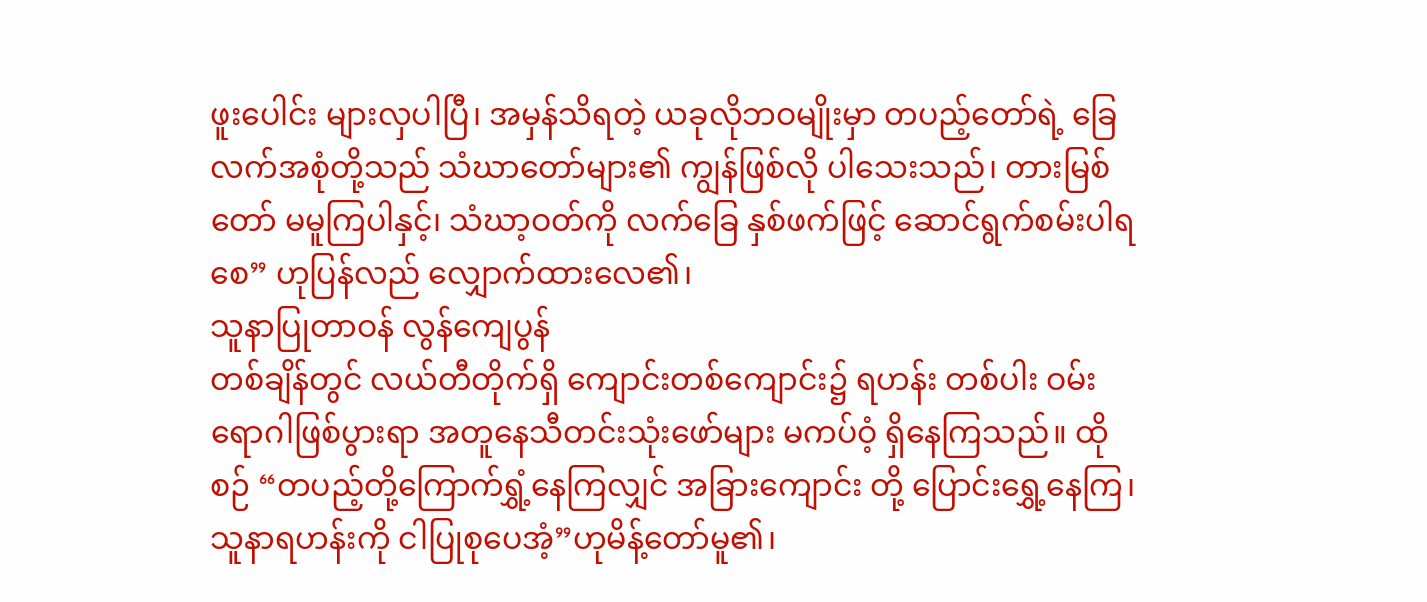ဖူးပေါင်း များလှပါပြီ၊ အမှန်သိရတဲ့ ယခုလိုဘဝမျိုးမှာ တပည့်တော်ရဲ့ ခြေလက်အစုံတို့သည် သံဃာတော်များ၏ ကျွန်ဖြစ်လို ပါသေးသည်၊ တားမြစ်တော် မမူကြပါနှင့်၊ သံဃာ့ဝတ်ကို လက်ခြေ နှစ်ဖက်ဖြင့် ဆောင်ရွက်စမ်းပါရစေ” ဟုပြန်လည် လျှောက်ထားလေ၏၊
သူနာပြုတာဝန် လွန်ကျေပွန်
တစ်ချိန်တွင် လယ်တီတိုက်ရှိ ကျောင်းတစ်ကျောင်း၌ ရဟန်း တစ်ပါး ဝမ်းရောဂါဖြစ်ပွားရာ အတူနေသီတင်းသုံးဖော်များ မကပ်ဝံ့ ရှိနေကြသည်။ ထိုစဉ် “တပည့်တို့ကြောက်ရွှံ့နေကြလျှင် အခြားကျောင်း တို့ ပြောင်းရွှေ့နေကြ၊ သူနာရဟန်းကို ငါပြုစုပေအံ့”ဟုမိန့်တော်မူ၏၊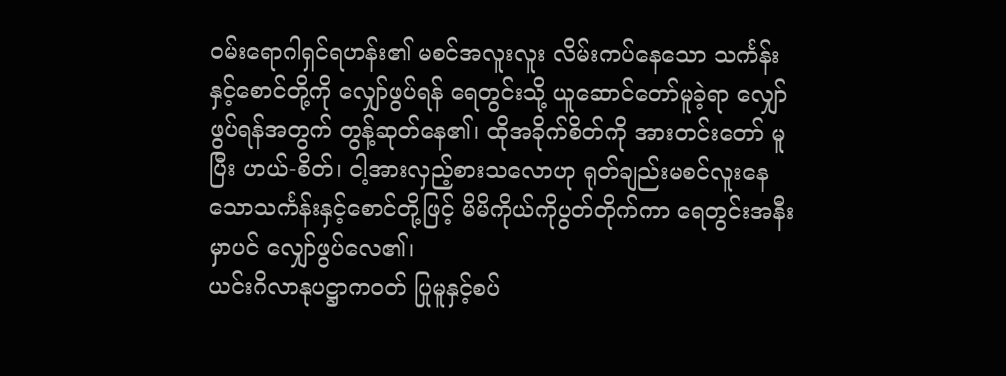ဝမ်းရောဂါရှင်ရဟန်း၏ မစင်အလူးလူး လိမ်းကပ်နေသော သင်္ကန်းနှင့်စောင်တို့ကို လျှော်ဖွပ်ရန် ရေတွင်းသို့ ယူဆောင်တော်မူခဲ့ရာ လျှော်ဖွပ်ရန်အတွက် တွန့်ဆုတ်နေ၏၊ ထိုအခိုက်စိတ်ကို အားတင်းတော် မူပြီး ဟယ်-စိတ်၊ ငါ့အားလှည့်စားသလောဟု ရုတ်ချည်းမစင်လူးနေသောသင်္ကန်းနှင့်စောင်တို့ဖြင့် မိမိကိုယ်ကိုပွတ်တိုက်ကာ ရေတွင်းအနီးမှာပင် လျှော်ဖွပ်လေ၏၊
ယင်းဂိလာနုပဋ္ဌာကဝတ် ပြုမူနှင့်စပ်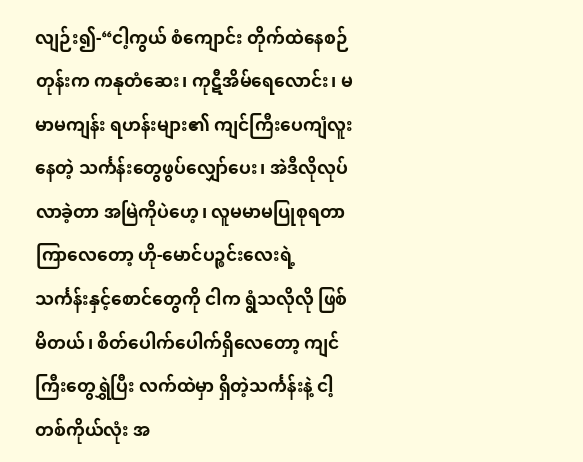လျဉ်း၍-“ငါ့ကွယ် စံကျောင်း တိုက်ထဲနေစဉ်တုန်းက ကနုတံဆေး၊ ကုဋီအိမ်ရေလောင်း၊ မမာမကျန်း ရဟန်းများ၏ ကျင်ကြီးပေကျံလူးနေတဲ့ သင်္ကန်းတွေဖွပ်လျှော်ပေး၊ အဲဒီလိုလုပ်လာခဲ့တာ အမြဲကိုပဲဟေ့၊ လူမမာမပြုစုရတာကြာလေတော့ ဟို-မောင်ပဉ္စင်းလေးရဲ့ သင်္ကန်းနှင့်စောင်တွေကို ငါက ရွံသလိုလို ဖြစ်မိတယ်၊ စိတ်ပေါက်ပေါက်ရှိလေတော့ ကျင်ကြီးတွေရွှဲပြီး လက်ထဲမှာ ရှိတဲ့သင်္ကန်းနဲ့ ငါ့တစ်ကိုယ်လုံး အ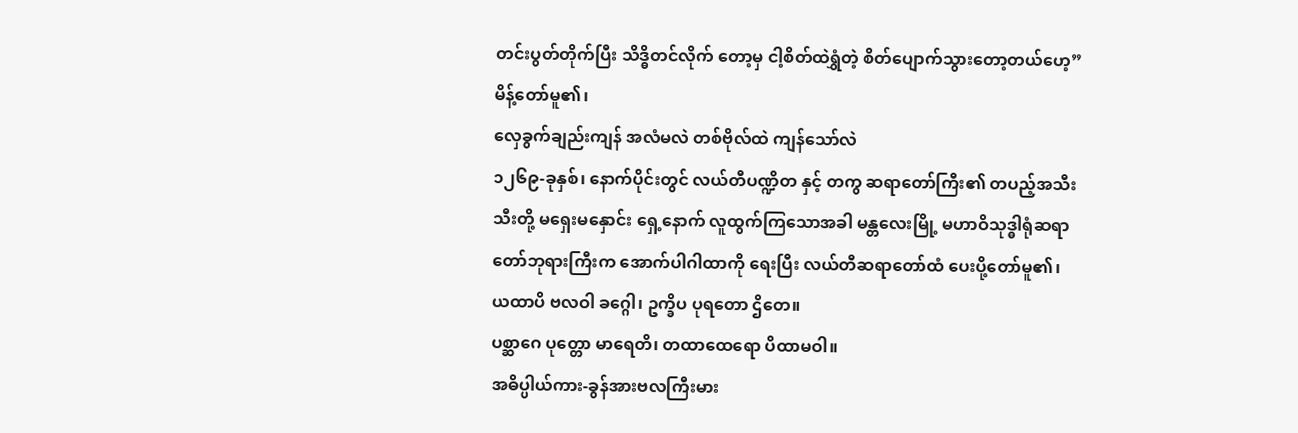တင်းပွတ်တိုက်ပြီး သိဒ္ဓိတင်လိုက် တော့မှ ငါ့စိတ်ထဲရွှံတဲ့ စိတ်ပျောက်သွားတော့တယ်ဟေ့” မိန့်တော်မူ၏၊
လှေခွက်ချည်းကျန် အလံမလဲ တစ်ဗိုလ်ထဲ ကျန်သော်လဲ
၁၂၆၉-ခုနှစ်၊ နောက်ပိုင်းတွင် လယ်တီပဏ္ဍိတ နှင့် တကွ ဆရာတော်ကြီး၏ တပည့်အသီးသီးတို့ မရှေးမနှောင်း ရှေ့နောက် လူထွက်ကြသောအခါ မန္တလေးမြို့ မဟာဝိသုဒ္ဓါရုံဆရာတော်ဘုရားကြီးက အောက်ပါဂါထာကို ရေးပြီး လယ်တီဆရာတော်ထံ ပေးပို့တော်မူ၏၊
ယထာပိ ဗလဝါ ခဂ္ဂေါ၊ ဥက္ခိပ ပုရတော ဌိတေ။
ပစ္ဆာဂေ ပုတ္တော မာရေတိ၊ တထာထေရော ပိထာမဝါ။
အဓိပ္ပါယ်ကား-ခွန်အားဗလကြီးမား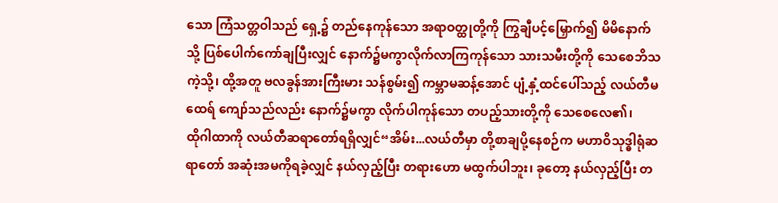သော ကြံသတ္တဝါသည် ရှေ့၌ တည်နေကုန်သော အရာဝတ္ထုတို့ကို ကြွချီပင့်မြှောက်၍ မိမိနောက်သို့ ပြစ်ပေါက်ကော်ချပြီးလျှင် နောက်၌မကွာလိုက်လာကြကုန်သော သားသမီးတို့ကို သေစေဘိသကဲ့သို့၊ ထို့အတူ ဗလခွန်အားကြီးမား သန်စွမ်း၍ ကမ္ဘာမဆန့်အောင် ပျံ့နှံ့ထင်ပေါ်သည့် လယ်တီမထေရ် ကျော်သည်လည်း နောက်၌မကွာ လိုက်ပါကုန်သော တပည့်သားတို့ကို သေစေလေ၏၊
ထိုဂါထာကို လယ်တီဆရာတော်ရရှိလျှင်“အိမ်း...လယ်တီမှာ တို့စာချပို့နေစဉ်က မဟာဝိသုဒ္ဓါရုံဆရာတော် အဆုံးအမကိုရခဲ့လျှင် နယ်လှည့်ပြီး တရားဟော မထွက်ပါဘူး၊ ခုတော့ နယ်လှည့်ပြီး တ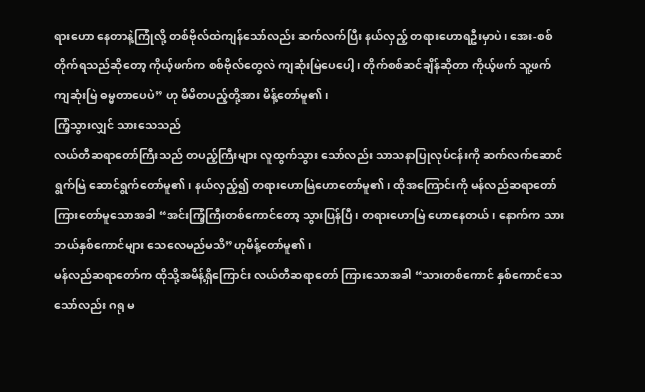ရားဟော နေတာနဲ့ကြုံလို့ တစ်ဗိုလ်ထဲကျန်သော်လည်း ဆက်လက်ပြီး နယ်လှည့် တရားဟောရဦးမှာပဲ၊ အေး-စစ်တိုက်ရသည်ဆိုတော့ ကိုယ့်ဖက်က စစ်ဗိုလ်တွေလဲ ကျဆုံးမြဲပေပေါ့၊ တိုက်စစ်ဆင်ချိန်ဆိုတာ ကိုယ့်ဖက် သူ့ဖက်ကျဆုံးမြဲ ဓမ္မတာပေပဲ” ဟု မိမိတပည့်တို့အား မိန့်တော်မူ၏၊
ကြံ့သွားလျှင် သားသေသည်
လယ်တီဆရာတော်ကြီးသည် တပည့်ကြီးများ လူထွက်သွား သော်လည်း သာသနာပြုလုပ်ငန်းကို ဆက်လက်ဆောင်ရွက်မြဲ ဆောင်ရွက်တော်မူ၏၊ နယ်လှည့်၍ တရားဟောမြဲဟောတော်မူ၏၊ ထိုအကြောင်းကို မန်လည်ဆရာတော်ကြားတော်မူသောအခါ “အင်းကြံ့ကြီးတစ်ကောင်တော့ သွားပြန်ပြီ၊ တရားဟောမြဲ ဟောနေတယ်၊ နောက်က သားဘယ်နှစ်ကောင်များ သေလေမည်မသိ”ဟုမိန့်တော်မူ၏၊
မန်လည်ဆရာတော်က ထိုသို့အမိန့်ရှိကြောင်း လယ်တီဆရာတော် ကြားသောအခါ “သားတစ်ကောင် နှစ်ကောင်သေသော်လည်း ဂရု မ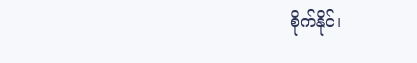စိုက်နိုင်၊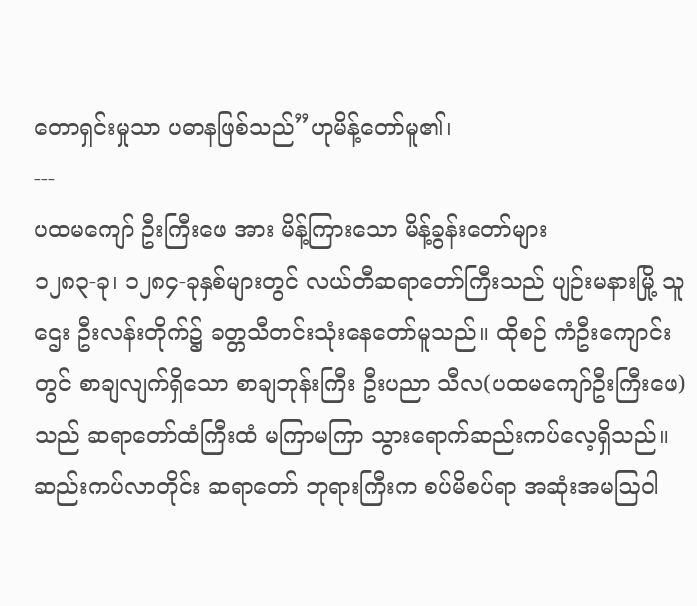တောရှင်းမှုသာ ပဓာနဖြစ်သည်”ဟုမိန့်တော်မူ၏၊
---
ပထမကျော် ဦးကြီးဖေ အား မိန့်ကြားသော မိန့်ခွန်းတော်များ
၁၂၈၃-ခု၊ ၁၂၈၄-ခုနှစ်များတွင် လယ်တီဆရာတော်ကြီးသည် ပျဉ်းမနားမြို့ သူဌေး ဦးလန်းတိုက်၌ ခတ္တသီတင်းသုံးနေတော်မူသည်။ ထိုစဉ် ကံဦးကျောင်းတွင် စာချလျက်ရှိသော စာချဘုန်းကြီး ဦးပညာ သီလ(ပထမကျော်ဦးကြီးဖေ)သည် ဆရာတော်ထံကြီးထံ မကြာမကြာ သွားရောက်ဆည်းကပ်လေ့ရှိသည်။ ဆည်းကပ်လာတိုင်း ဆရာတော် ဘုရားကြီးက စပ်မိစပ်ရာ အဆုံးအမဩဝါ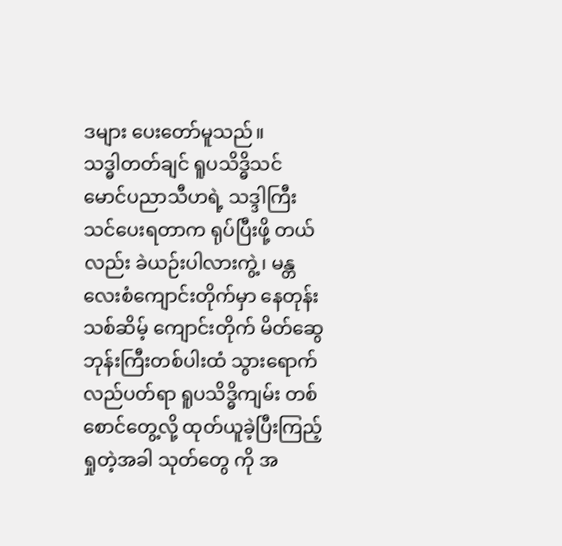ဒများ ပေးတော်မူသည်။
သဒ္ဓါတတ်ချင် ရူပသိဒ္ဓိသင်
မောင်ပညာသီဟရဲ့ သဒ္ဒါကြီးသင်ပေးရတာက ရုပ်ပြီးဖို့ တယ် လည်း ခဲယဉ်းပါလားကွဲ့၊ မန္တလေးစံကျောင်းတိုက်မှာ နေတုန်း သစ်ဆိမ့် ကျောင်းတိုက် မိတ်ဆွေဘုန်းကြီးတစ်ပါးထံ သွားရောက်လည်ပတ်ရာ ရူပသိဒ္ဓိကျမ်း တစ်စောင်တွေ့လို့ ထုတ်ယူခဲ့ပြီးကြည့်ရှုတဲ့အခါ သုတ်တွေ ကို အ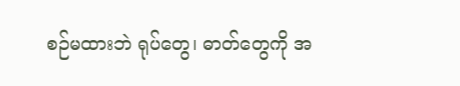စဉ်မထားဘဲ ရုပ်တွေ၊ ဓာတ်တွေကို အ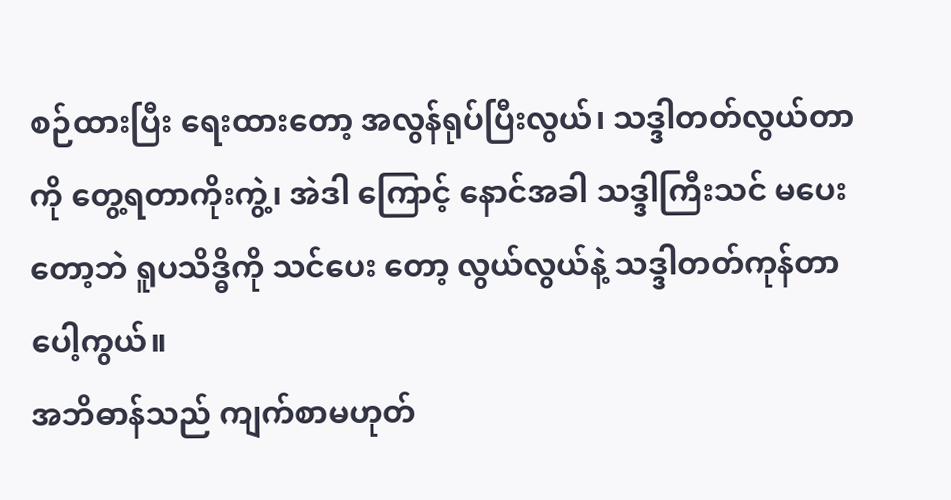စဉ်ထားပြီး ရေးထားတော့ အလွန်ရုပ်ပြီးလွယ်၊ သဒ္ဒါတတ်လွယ်တာကို တွေ့ရတာကိုးကွဲ့၊ အဲဒါ ကြောင့် နောင်အခါ သဒ္ဒါကြီးသင် မပေးတော့ဘဲ ရူပသိဒ္ဓိကို သင်ပေး တော့ လွယ်လွယ်နဲ့ သဒ္ဒါတတ်ကုန်တာပေါ့ကွယ်။
အဘိဓာန်သည် ကျက်စာမဟုတ်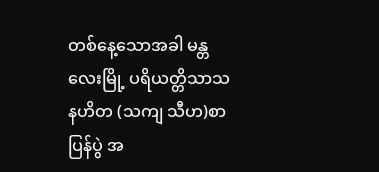တစ်နေ့သောအခါ မန္တလေးမြို့ ပရိယတ္တိသာသနဟိတ (သကျ သီဟ)စာပြန်ပွဲ အ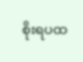စိုးရပထ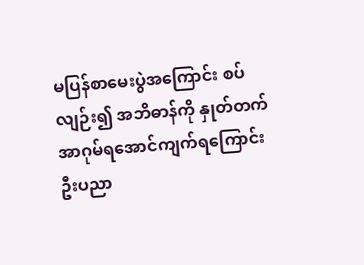မပြန်စာမေးပွဲအကြောင်း စပ်လျဉ်း၍ အဘိဓာန်ကို နှုတ်တက်အာဂုမ်ရအောင်ကျက်ရကြောင်း ဦးပညာ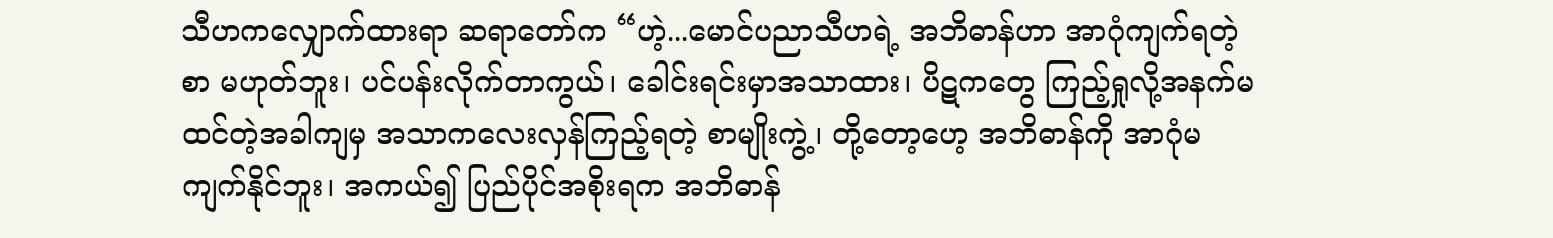သီဟကလျှောက်ထားရာ ဆရာတော်က “ဟဲ့...မောင်ပညာသီဟရဲ့ အဘိဓာန်ဟာ အာဂုံကျက်ရတဲ့စာ မဟုတ်ဘူး၊ ပင်ပန်းလိုက်တာကွယ်၊ ခေါင်းရင်းမှာအသာထား၊ ပိဋကတွေ ကြည့်ရှုလို့အနက်မထင်တဲ့အခါကျမှ အသာကလေးလှန်ကြည့်ရတဲ့ စာမျိုးကွဲ့၊ တို့တော့ဟေ့ အဘိဓာန်ကို အာဂုံမကျက်နိုင်ဘူး၊ အကယ်၍ ပြည်ပိုင်အစိုးရက အဘိဓာန်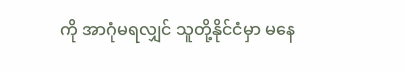ကို အာဂုံမရလျှင် သူတို့နိုင်ငံမှာ မနေ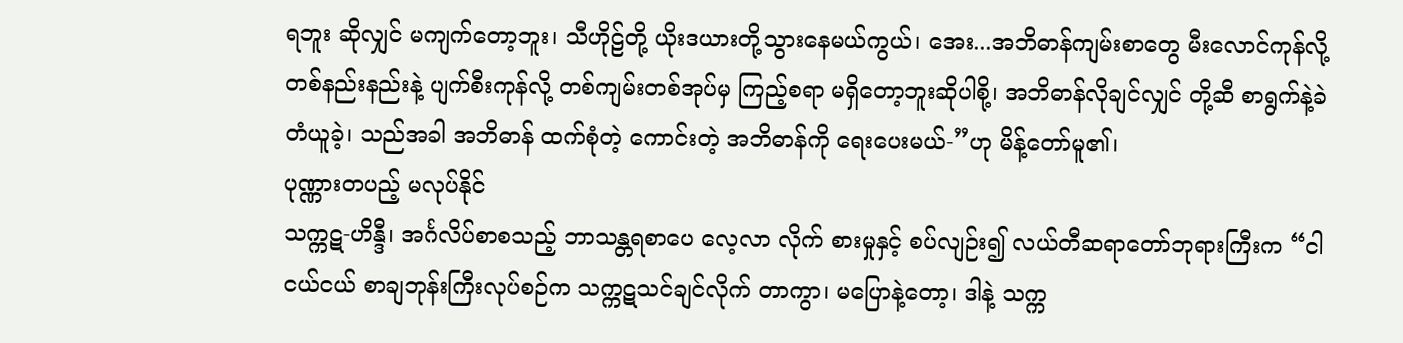ရဘူး ဆိုလျှင် မကျက်တော့ဘူး၊ သီဟိုဠ်တို့ ယိုးဒယားတို့သွားနေမယ်ကွယ်၊ အေး...အဘိဓာန်ကျမ်းစာတွေ မီးလောင်ကုန်လို့ တစ်နည်းနည်းနဲ့ ပျက်စီးကုန်လို့ တစ်ကျမ်းတစ်အုပ်မှ ကြည့်စရာ မရှိတော့ဘူးဆိုပါစို့၊ အဘိဓာန်လိုချင်လျှင် တို့ဆီ စာရွက်နဲ့ခဲတံယူခဲ့၊ သည်အခါ အဘိဓာန် ထက်စုံတဲ့ ကောင်းတဲ့ အဘိဓာန်ကို ရေးပေးမယ်-”ဟု မိန့်တော်မူ၏၊
ပုဏ္ဏားတပည့် မလုပ်နိုင်
သက္ကဋ-ဟိန္ဒီ၊ အင်္ဂလိပ်စာစသည့် ဘာသန္တရစာပေ လေ့လာ လိုက် စားမှုနှင့် စပ်လျဉ်း၍ လယ်တီဆရာတော်ဘုရားကြီးက “ငါငယ်ငယ် စာချဘုန်းကြီးလုပ်စဉ်က သက္ကဋသင်ချင်လိုက် တာကွာ၊ မပြောနဲ့တော့၊ ဒါနဲ့ သက္က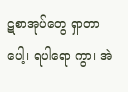ဋစာအုပ်တွေ ရှာတာပေါ့၊ ရပါရော ကွာ၊ အဲ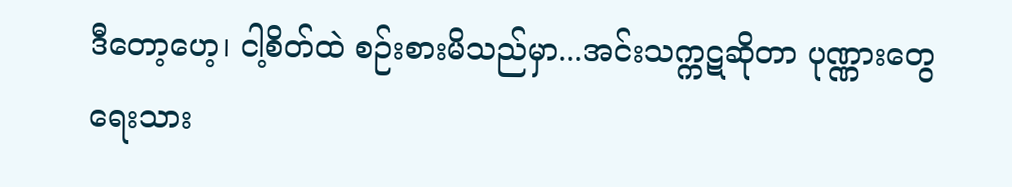ဒီတော့ဟေ့၊ ငါ့စိတ်ထဲ စဉ်းစားမိသည်မှာ...အင်းသက္ကဋဆိုတာ ပုဏ္ဏားတွေ ရေးသား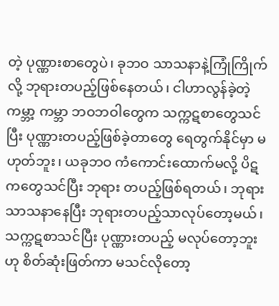တဲ့ ပုဏ္ဏားစာတွေပဲ၊ ခုဘဝ သာသနာနဲ့ကြုံကြိုက်လို့ ဘုရားတပည့်ဖြစ်နေတယ်၊ ငါဟာလွန်ခဲ့တဲ့ ကမ္ဘာ့ ကမ္ဘာ ဘဝဘဝါတွေက သက္ကဋစာတွေသင်ပြီး ပုဏ္ဏားတပည့်ဖြစ်ခဲ့တာတွေ ရေတွက်နိုင်မှာ မဟုတ်ဘူး၊ ယခုဘဝ ကံကောင်းထောက်မလို့ ပိဋကတွေသင်ပြီး ဘုရား တပည့်ဖြစ်ရတယ်၊ ဘုရားသာသနာနေပြီး ဘုရားတပည့်သာလုပ်တော့မယ်၊ သက္ကဋစာသင်ပြီး ပုဏ္ဏားတပည့် မလုပ်တော့ဘူးဟု စိတ်ဆုံးဖြတ်ကာ မသင်လိုတော့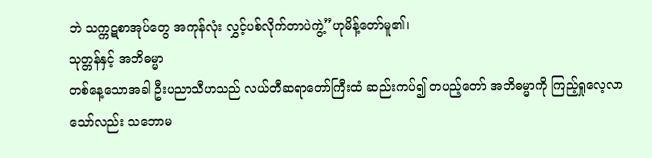ဘဲ သက္ကဋစာအုပ်တွေ အကုန်လုံး လွှင့်ပစ်လိုက်တာပဲကွဲ့”ဟုမိန့်တော်မူ၏၊
သုတ္တန်နှင့် အဘိဓမ္မာ
တစ်နေ့သောအခါ ဦးပညာသီဟသည် လယ်တီဆရာတော်ကြီးထံ ဆည်းကပ်၍ တပည့်တော် အဘိဓမ္မာကို ကြည့်ရှုလေ့လာသော်လည်း သဘောမ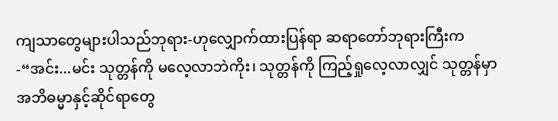ကျသာတွေများပါသည်ဘုရား-ဟုလျှောက်ထားပြန်ရာ ဆရာတော်ဘုရားကြီးက-“အင်း...မင်း သုတ္တန်ကို မလေ့လာဘဲကိုး၊ သုတ္တန်ကို ကြည့်ရှုလေ့လာလျှင် သုတ္တန်မှာ အဘိဓမ္မာနှင့်ဆိုင်ရာတွေ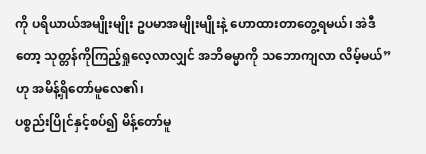ကို ပရိယာယ်အမျိုးမျိုး ဥပမာအမျိုးမျိုးနဲ့ ဟောထားတာတွေ့ရမယ်၊ အဲဒီတော့ သုတ္တန်ကိုကြည့်ရှုလေ့လာလျှင် အဘိဓမ္မာကို သဘောကျလာ လိမ့်မယ်”ဟု အမိန့်ရှိတော်မူလေ၏၊
ပစ္စည်းပြိုင်နှင့်စပ်၍ မိန့်တော်မူ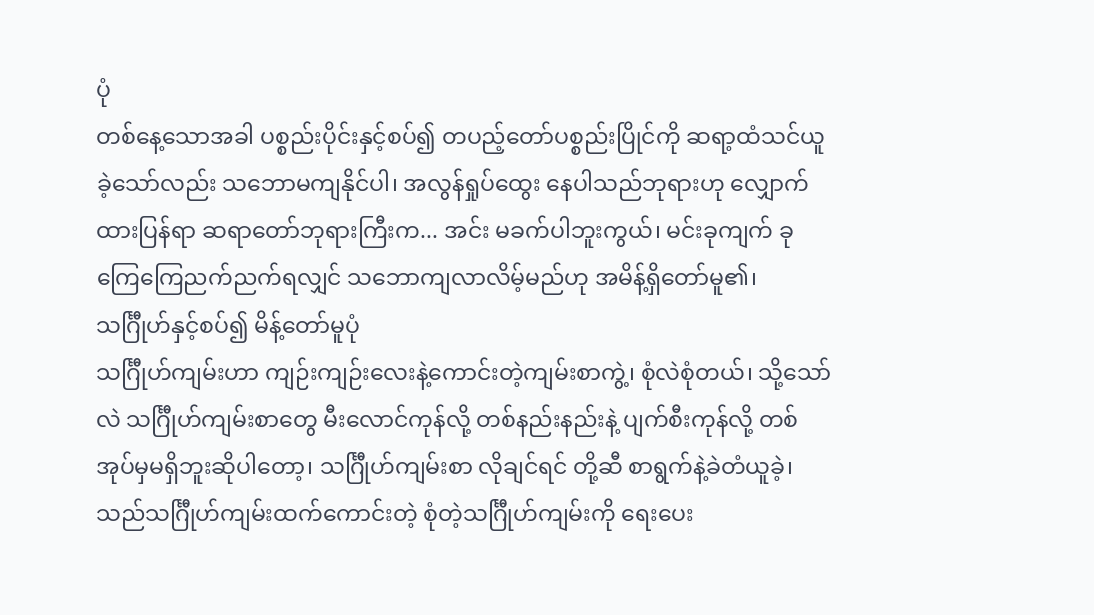ပုံ
တစ်နေ့သောအခါ ပစ္စည်းပိုင်းနှင့်စပ်၍ တပည့်တော်ပစ္စည်းပြိုင်ကို ဆရာ့ထံသင်ယူခဲ့သော်လည်း သဘောမကျနိုင်ပါ၊ အလွန်ရှုပ်ထွေး နေပါသည်ဘုရားဟု လျှောက်ထားပြန်ရာ ဆရာတော်ဘုရားကြီးက... အင်း မခက်ပါဘူးကွယ်၊ မင်းခုကျက် ခုကြေကြေညက်ညက်ရလျှင် သဘောကျလာလိမ့်မည်ဟု အမိန့်ရှိတော်မူ၏၊
သင်္ဂြီုဟ်နှင့်စပ်၍ မိန့်တော်မူပုံ
သင်္ဂြီုဟ်ကျမ်းဟာ ကျဉ်းကျဉ်းလေးနဲ့ကောင်းတဲ့ကျမ်းစာကွဲ့၊ စုံလဲစုံတယ်၊ သို့သော်လဲ သင်္ဂြီုဟ်ကျမ်းစာတွေ မီးလောင်ကုန်လို့ တစ်နည်းနည်းနဲ့ ပျက်စီးကုန်လို့ တစ်အုပ်မှမရှိဘူးဆိုပါတော့၊ သင်္ဂြီုဟ်ကျမ်းစာ လိုချင်ရင် တို့ဆီ စာရွက်နဲ့ခဲတံယူခဲ့၊ သည်သင်္ဂြီုဟ်ကျမ်းထက်ကောင်းတဲ့ စုံတဲ့သင်္ဂြီုဟ်ကျမ်းကို ရေးပေး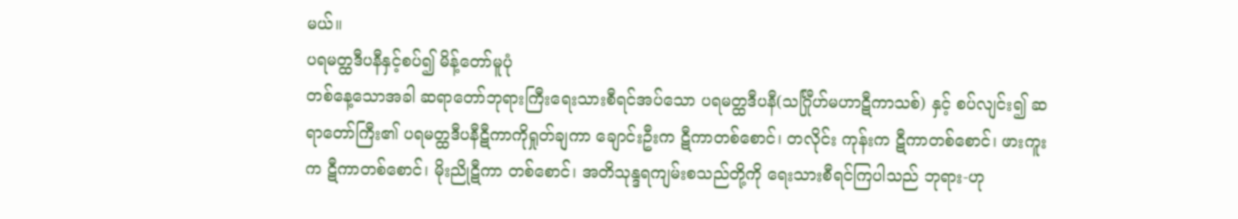မယ်။
ပရမတ္ထဒီပနီနှင့်စပ်၍ မိန့်တော်မူပုံ
တစ်နေ့သောအခါ ဆရာတော်ဘုရားကြီးရေးသားစီရင်အပ်သော ပရမတ္ထဒီပနီ(သင်္ဂြီုဟ်မဟာဋီကာသစ်) နှင့် စပ်လျင်း၍ ဆရာတော်ကြီး၏ ပရမတ္ထဒီပနီဋီကာကိုရှုတ်ချကာ ချောင်းဦးက ဋီကာတစ်စောင်၊ တလိုင်း ကုန်းက ဋီကာတစ်စောင်၊ ဖားကူးက ဋီကာတစ်စောင်၊ မိုးညိုဋီကာ တစ်စောင်၊ အတိသုန္ဒရကျမ်းစသည်တို့ကို ရေးသားစီရင်ကြပါသည် ဘုရား-ဟု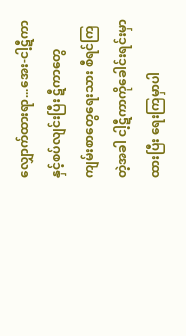လျှောက်ထားရာ...အေး-ငါ့ဋီကာနှင့်စပ်လျင်းပြီး ဋီကာတွေ ကျမ်းစာတွေရေးသား စီရင်ကြတဲ့အခါ ငါ့ဋီကာကိုခေါင်းရင်းမှာထားပြီး ရေးကြမှာပါ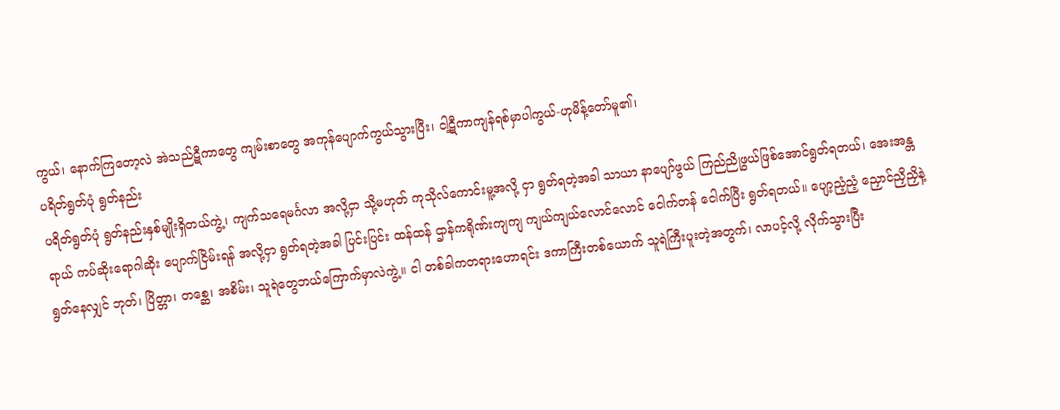ကွယ်၊ နောက်ကြတော့လဲ အဲသည်ဋီကာတွေ ကျမ်းစာတွေ အကုန်ပျောက်ကွယ်သွားပြီး၊ ငါ့ဋီကာကျန်ရစ်မှာပါကွယ်-ဟုမိန့်တော်မူ၏၊
ပရိတ်ရွတ်ပုံ ရွတ်နည်း
ပရိတ်ရွတ်ပုံ ရွတ်နည်းနှစ်မျိုးရှိတယ်ကွဲ့၊ ကျက်သရေမင်္ဂလာ အလို့ငှာ သို့မဟုတ် ကုသိုလ်ကောင်းမူ့အလို့ ငှာ ရွတ်ရတဲ့အခါ သာယာ နာပျော်ဖွယ် ကြည်ညိုဖွယ်ဖြစ်အောင်ရွတ်ရတယ်၊ အေးအန္တရာယ် ကပ်ဆိုးရောဂါဆိုး ပျောက်ငြိမ်းရန် အလို့ငှာ ရွတ်ရတဲ့အခါ ပြင်းပြင်း ထန်ထန် ဌာန်ကရိုဏ်းကျကျ ကျယ်ကျယ်လောင်လောင် ငေါက်တန် ငေါက်ပြီး ရွတ်ရတယ်။ ပျော့ညံ့ညံ့ ညှောင်ညှိညှိနဲ့ရွတ်နေလျှင် ဘုတ်၊ ပြိတ္တာ၊ တစ္ဆေ၊ အစိမ်း၊ သူရဲတွေဘယ်ကြောက်မှာလဲကွဲ့။ ငါ တစ်ခါကတရားဟောရင်း ဒကာကြီးတစ်ယောက် သူရဲကြီးပူးတဲ့အတွက်၊ လာပင့်လို့ လိုက်သွားပြီး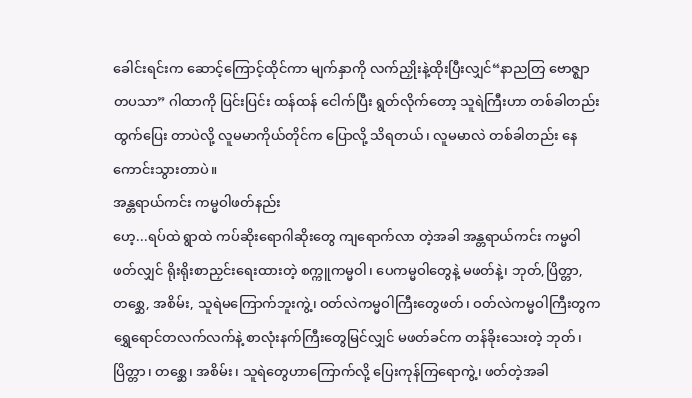ခေါင်းရင်းက ဆောင့်ကြောင့်ထိုင်ကာ မျက်နှာကို လက်ညှိုးနဲ့ထိုးပြီးလျှင်“နာညတြ ဗောဇ္ဈာတပသာ” ဂါထာကို ပြင်းပြင်း ထန်ထန် ငေါက်ပြီး ရွတ်လိုက်တော့ သူရဲကြီးဟာ တစ်ခါတည်း ထွက်ပြေး တာပဲလို့ လူမမာကိုယ်တိုင်က ပြောလို့ သိရတယ်၊ လူမမာလဲ တစ်ခါတည်း နေကောင်းသွားတာပဲ။
အန္တရာယ်ကင်း ကမ္မဝါဖတ်နည်း
ဟေ့...ရပ်ထဲ ရွာထဲ ကပ်ဆိုးရောဂါဆိုးတွေ ကျရောက်လာ တဲ့အခါ အန္တရာယ်ကင်း ကမ္မဝါဖတ်လျှင် ရိုးရိုးစာညှင်းရေးထားတဲ့ စက္ကူကမ္မဝါ၊ ပေကမ္မဝါတွေနဲ့ မဖတ်နဲ့၊ ဘုတ်,ပြိတ္တာ,တစ္ဆေ, အစိမ်း, သူရဲမကြောက်ဘူးကွဲ့၊ ဝတ်လဲကမ္မဝါကြီးတွေဖတ်၊ ဝတ်လဲကမ္မဝါကြီးတွက ရွှေရောင်တလက်လက်နဲ့ စာလုံးနက်ကြီးတွေမြင်လျှင် မဖတ်ခင်က တန်ခိုးသေးတဲ့ ဘုတ်၊ ပြိတ္တာ၊ တစ္ဆေ၊ အစိမ်း၊ သူရဲတွေဟာကြောက်လို့ ပြေးကုန်ကြရောကွဲ့၊ ဖတ်တဲ့အခါ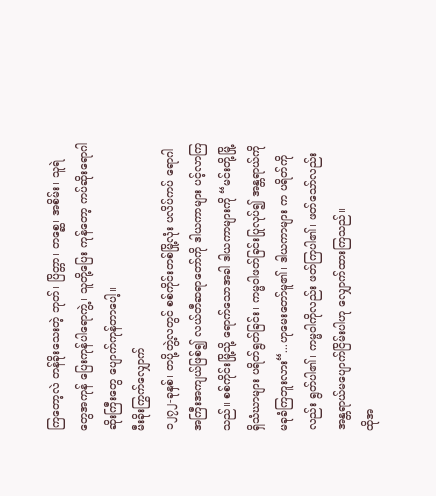ကြတော့လဲ တန်ခိုးသေးတဲ့ ဘုတ်၊ ပြိတ္တာ၊ တစ္ဆေ၊ အစိမ်း၊ သူရဲတွေအကုန် ပြေးကုန်ပါရောကွဲ့၊ သူတို့ပြေး ကုန်တော့ ကပ်ဆိုးရောဂါဆိုးကြီးတွေ ပျောက်ကုန်တာပေါ့။
မီးခိုးကြွက်လျှောက်
၁၂၇၂-ခုနှစ်၊ တပို့တွဲ့လတွင် စစ်ကိုင်းတစ်မြို့လုံး ပလိပ်ကပ် ရောဂါ အကြီးအကျယ်ဖြစ်၍ လယ်တီဆရာတော်ကို ဒါယကာများ ပင့်လာကြသည်။ စစ်ကိုင်းမြို့သို့ ရောက်သောအခါ ဒါယကာများကို “မင်းတို့မြို့ရှိသံဃာများ ပရိတ်ရွတ်ခြင်း၊ ကမ္မဝါဖတ်ခြင်းပြုလုပ်၍ အန္တရာယ်ကို မခုခံကြဘူးလား“...ဟုမေးတော်မူ၏၊ ဒါယကာများ က ပရိတ်ကိုလည်း ရွတ်ပါ၏၊ ကမ္မဝါကိုလည်း ဖတ်ကြပါ၏၊ ဖတ်သော်လည်း အန္တရာယ်မပျောက်ငြိမ်းပါဟု လျှောက်ထားကြသည်။
ထိုအ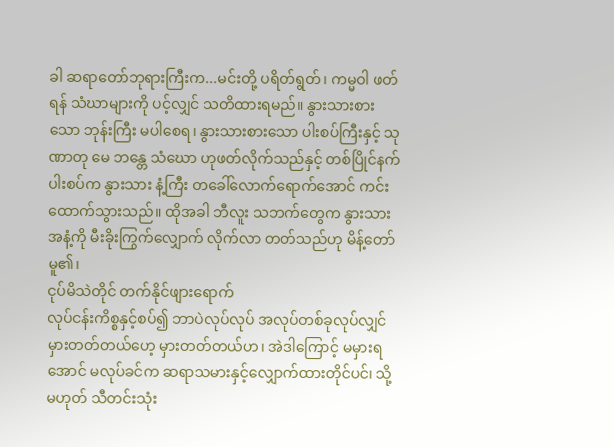ခါ ဆရာတော်ဘုရားကြီးက...မင်းတို့ ပရိတ်ရွတ်၊ ကမ္မဝါ ဖတ်ရန် သံဃာများကို ပင့်လျှင် သတိထားရမည်။ နွားသားစားသော ဘုန်းကြီး မပါစေရ၊ နွားသားစားသော ပါးစပ်ကြီးနှင့် သုဏာတု မေ ဘန္တေ သံဃော ဟုဖတ်လိုက်သည်နှင့် တစ်ပြိုင်နက် ပါးစပ်က နွားသား နံ့ကြီး တခေါ်လောက်ရောက်အောင် ကင်းထောက်သွားသည်။ ထိုအခါ ဘီလူး သဘက်တွေက နွားသားအနံ့ကို မီးခိုးကြွက်လျှောက် လိုက်လာ တတ်သည်ဟု မိန့်တော်မူ၏၊
ငုပ်မိသဲတိုင် တက်နိုင်ဖျားရောက်
လုပ်ငန်းကိစ္စနှင့်စပ်၍ ဘာပဲလုပ်လုပ် အလုပ်တစ်ခုလုပ်လျှင် မှားတတ်တယ်ဟေ့ မှားတတ်တယ်ဟ၊ အဲဒါကြောင့် မမှားရအောင် မလုပ်ခင်က ဆရာသမားနှင့်လျှောက်ထားတိုင်ပင်၊ သို့မဟုတ် သီတင်းသုံး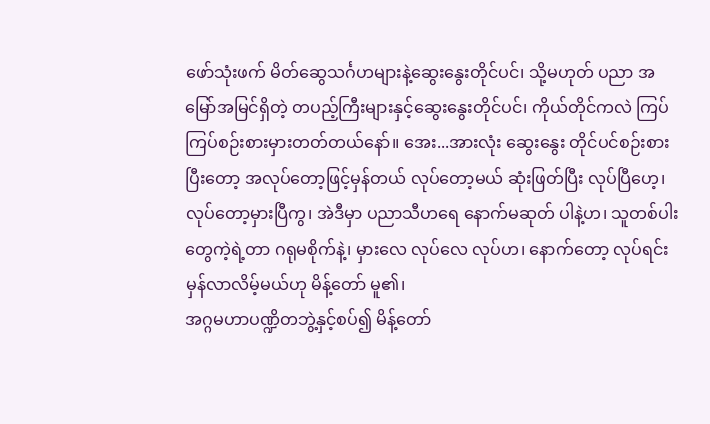ဖော်သုံးဖက် မိတ်ဆွေသင်္ဂဟများနဲ့ဆွေးနွေးတိုင်ပင်၊ သို့မဟုတ် ပညာ အမြော်အမြင်ရှိတဲ့ တပည့်ကြီးများနှင့်ဆွေးနွေးတိုင်ပင်၊ ကိုယ်တိုင်ကလဲ ကြပ်ကြပ်စဉ်းစားမှားတတ်တယ်နော်။ အေး...အားလုံး ဆွေးနွေး တိုင်ပင်စဉ်းစားပြီးတော့ အလုပ်တော့ဖြင့်မှန်တယ် လုပ်တော့မယ် ဆုံးဖြတ်ပြီး လုပ်ပြီဟေ့၊ လုပ်တော့မှားပြီကွ၊ အဲဒီမှာ ပညာသီဟရေ နောက်မဆုတ် ပါနဲ့ဟ၊ သူတစ်ပါးတွေကဲ့ရဲ့တာ ဂရုမစိုက်နဲ့၊ မှားလေ လုပ်လေ လုပ်ဟ၊ နောက်တော့ လုပ်ရင်းမှန်လာလိမ့်မယ်ဟု မိန့်တော် မူ၏၊
အဂ္ဂမဟာပဏ္ဍိတဘွဲ့နှင့်စပ်၍ မိန့်တော်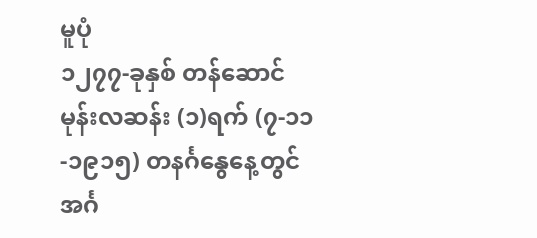မူပုံ
၁၂၇၇-ခုနှစ် တန်ဆောင်မုန်းလဆန်း (၁)ရက် (၇-၁၁-၁၉၁၅) တနင်္ဂနွေနေ့တွင် အင်္ဂ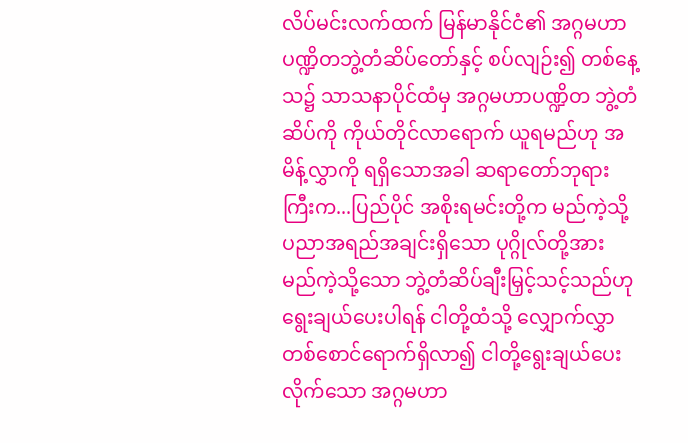လိပ်မင်းလက်ထက် မြန်မာနိုင်ငံ၏ အဂ္ဂမဟာ ပဏ္ဍိတဘွဲ့တံဆိပ်တော်နှင့် စပ်လျဉ်း၍ တစ်နေ့သ၌ သာသနာပိုင်ထံမှ အဂ္ဂမဟာပဏ္ဍိတ ဘွဲ့တံဆိပ်ကို ကိုယ်တိုင်လာရောက် ယူရမည်ဟု အမိန့်လွှာကို ရရှိသောအခါ ဆရာတော်ဘုရားကြီးက...ပြည်ပိုင် အစိုးရမင်းတို့က မည်ကဲ့သို့ ပညာအရည်အချင်းရှိသော ပုဂ္ဂိုလ်တို့အား မည်ကဲ့သို့သော ဘွဲ့တံဆိပ်ချီးမြှင့်သင့်သည်ဟု ရွေးချယ်ပေးပါရန် ငါတို့ထံသို့ လျှောက်လွှာတစ်စောင်ရောက်ရှိလာ၍ ငါတို့ရွေးချယ်ပေး လိုက်သော အဂ္ဂမဟာ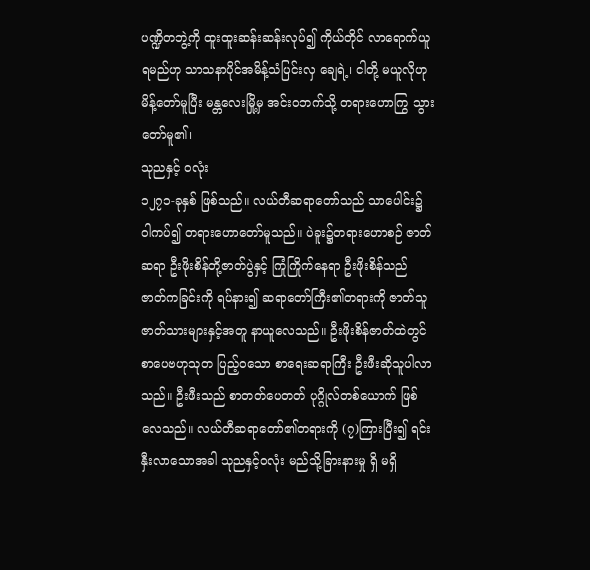ပဏ္ဍိတဘွဲ့ကို ထူးထူးဆန်းဆန်းလုပ်၍ ကိုယ်တိုင် လာရောက်ယူရမည်ဟု သာသနာပိုင်အမိန့်သံပြင်းလှ ချေရဲ့၊ ငါတို့ မယူလိုဟု မိန့်တော်မူပြီး မန္တလေးမြို့မှ အင်းဝဘက်သို့ တရားဟောကြွ သွားတော်မူ၏၊
သုညနှင့် ဝလုံး
၁၂၇၁-ခုနှစ် ဖြစ်သည်။ လယ်တီဆရာတော်သည် သာပေါင်း၌ ဝါကပ်၍ တရားဟောတော်မူသည်။ ပဲခူး၌တရားဟောစဉ် ဇာတ်ဆရာ ဦးဖိုးစိန်တို့ဇာတ်ပွဲနှင့် ကြုံကြိုက်နေရာ ဦးဖိုးစိန်သည် ဇာတ်ကခြင်းကို ရပ်နား၍ ဆရာတော်ကြီး၏တရားကို ဇာတ်သူဇာတ်သားများနှင့်အတူ နာယူလေသည်။ ဦးဖိုးစိန်ဇာတ်ထဲတွင် စာပေဗဟုသုတ ပြည့်ဝသော စာရေးဆရာကြီး ဦးဖီးဆိုသူပါလာသည်။ ဦးဖီးသည် စာတတ်ပေတတ် ပုဂ္ဂိုလ်တစ်ယောက် ဖြစ်လေသည်။ လယ်တီဆရာတော်၏တရားကို (၇)ကြားပြီး၍ ရင်းနှီးလာသောအခါ သုညနှင့်ဝလုံး မည်သို့ခြားနားမှု ရှိ မရှိ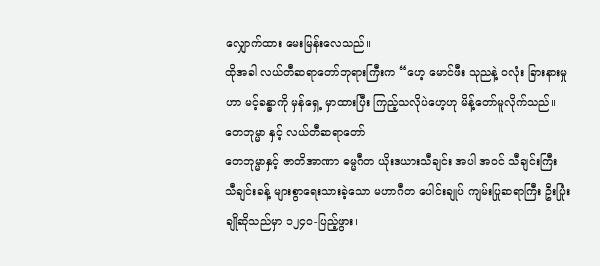လျှောက်ထား မေးမြန်းလေသည်။
ထိုအခါ လယ်တီဆရာတော်ဘုရားကြီးက “ဟေ့ မောင်ဖီး သုညနဲ့ ဝလုံး ခြားနားမှုဟာ မင့်ခန္ဓာကို မှန်ရှေ့ မှာထားပြီး ကြည့်သလိုပဲဟေ့ဟု မိန့်တော်မူလိုက်သည်။
တေဘုမ္မာ နှင့် လယ်တီဆရာတော်
တေဘုမ္မာနှင့် ဇာတိအာဏာ ဓမ္မဂီတ ယိုးဒယားသီချင်း အပါ အဝင် သီချင်းကြီး သီချင်းခန့် များစွာရေးသားခဲ့သော မဟာဂီတ ပေါင်းချုပ် ကျမ်းပြုဆရာကြီး ဦးပြုံးချိုဆိုသည်မှာ ၁၂၄၀-ပြည့်ဖွား၊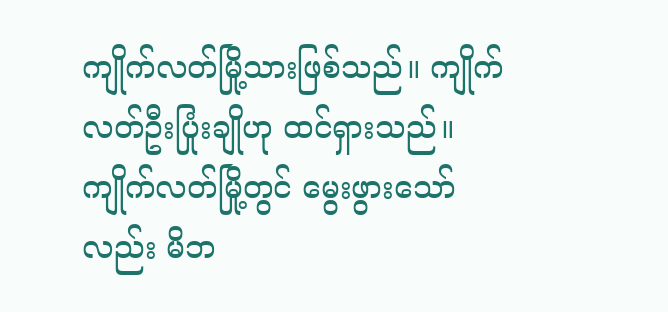ကျိုက်လတ်မြို့သားဖြစ်သည်။ ကျိုက်လတ်ဦးပြုံးချိုဟု ထင်ရှားသည်။ ကျိုက်လတ်မြို့တွင် မွေးဖွားသော်လည်း မိဘ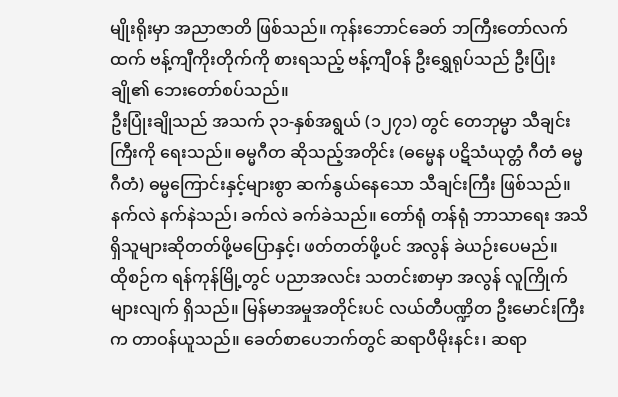မျိုးရိုးမှာ အညာဇာတိ ဖြစ်သည်။ ကုန်းဘောင်ခေတ် ဘကြီးတော်လက်ထက် ဗန့်ကျီကိုးတိုက်ကို စားရသည့် ဗန့်ကျီဝန် ဦးရွှေရုပ်သည် ဦးပြုံးချို၏ ဘေးတော်စပ်သည်။
ဦးပြုံးချိုသည် အသက် ၃၁-နှစ်အရွယ် (၁၂၇၁) တွင် တေဘုမ္မာ သီချင်းကြီးကို ရေးသည်။ ဓမ္မဂီတ ဆိုသည့်အတိုင်း (ဓမ္မေန ပဋိသံယုတ္တံ ဂီတံ ဓမ္မဂီတံ) ဓမ္မကြောင်းနှင့်များစွာ ဆက်နွယ်နေသော သီချင်းကြီး ဖြစ်သည်။ နက်လဲ နက်နဲသည်၊ ခက်လဲ ခက်ခဲသည်။ တော်ရုံ တန်ရုံ ဘာသာရေး အသိရှိသူများဆိုတတ်ဖို့မပြောနှင့်၊ ဖတ်တတ်ဖို့ပင် အလွန် ခဲယဉ်းပေမည်။
ထိုစဉ်က ရန်ကုန်မြို့တွင် ပညာအလင်း သတင်းစာမှာ အလွန် လူကြိုက်များလျက် ရှိသည်။ မြန်မာအမှုအတိုင်းပင် လယ်တီပဏ္ဍိတ ဦးမောင်းကြီးက တာဝန်ယူသည်။ ခေတ်စာပေဘက်တွင် ဆရာပီမိုးနင်း၊ ဆရာ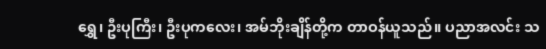ရွှေ၊ ဦးပုကြီး၊ ဦးပုကလေး၊ အမ်ဘိုးချိန်တို့က တာဝန်ယူသည်။ ပညာအလင်း သ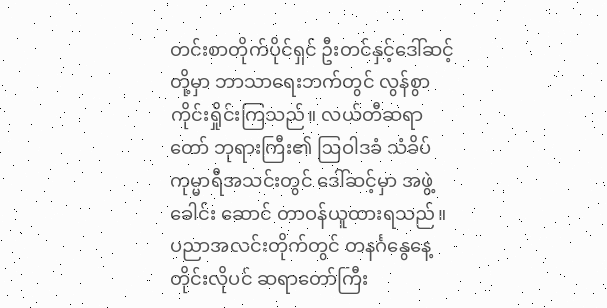တင်းစာတိုက်ပိုင်ရှင် ဦးတင်နှင့်ဒေါ်ဆင့်တို့မှာ ဘာသာရေးဘက်တွင် လွန်စွာကိုင်းရှိုင်းကြသည်။ လယ်တီဆရာတော် ဘုရားကြီး၏ ဩဝါဒခံ သံခိပ်ကုမ္မာရီအသင်းတွင် ဒေါ်ဆင့်မှာ အဖွဲ့ခေါင်း ဆောင် တာဝန်ယူထားရသည်။ ပညာအလင်းတိုက်တွင် တနင်္ဂနွေနေ့ တိုင်းလိုပင် ဆရာတော်ကြီး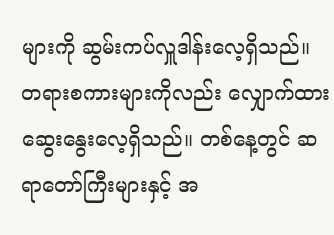များကို ဆွမ်းကပ်လှူဒါန်းလေ့ရှိသည်။ တရားစကားများကိုလည်း လျှောက်ထားဆွေးနွေးလေ့ရှိသည်။ တစ်နေ့တွင် ဆရာတော်ကြီးများနှင့် အ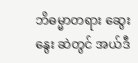ဘိဓမ္မာတရား ဆွေးနွေး ဆဲတွင် အယ်ဒီ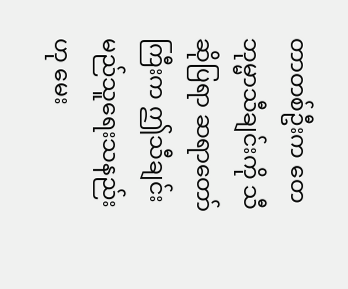တာတစ်ဦးက တေဘုမ္မာသီချင်းကို သီဆိုပြရာ ဆရာတော်ကြီးက ဤသီချင်းမည်သူရေးသနည်းဟု မေး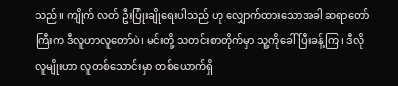သည်။ ကျိုက် လတ် ဦးပြုံးချိုရေးပါသည် ဟု လျှောက်ထားသောအခါ ဆရာတော်ကြီးက ဒီလူဟာလူတော်ပဲ၊ မင်းတို့ သတင်းစာတိုက်မှာ သူ့ကိုခေါ်ပြီးခန့်ကြ၊ ဒီလိုလူမျိုးဟာ လူတစ်သောင်းမှာ တစ်ယောက်ရှိ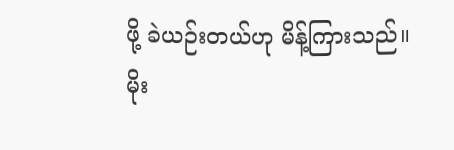ဖို့ ခဲယဉ်းတယ်ဟု မိန့်ကြားသည်။
မိုး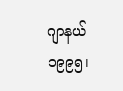ဂျာနယ် ၁၉၉၅၊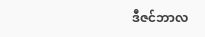ဒီဇင်ဘာလ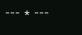--- * ---